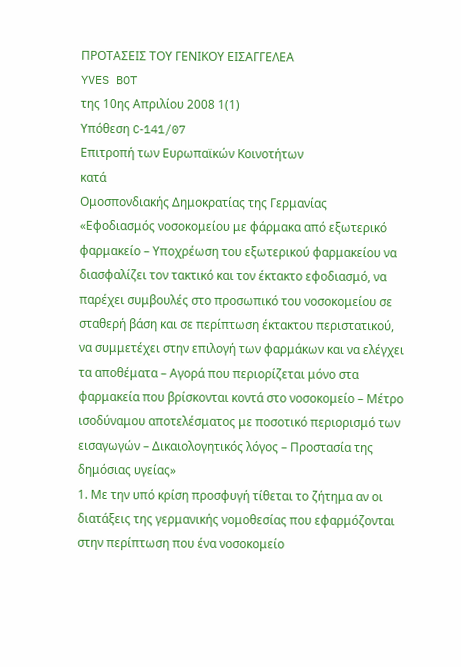ΠΡΟΤΑΣΕΙΣ ΤΟΥ ΓΕΝΙΚΟΥ ΕΙΣΑΓΓΕΛΕΑ
YVES BOT
της 10ης Απριλίου 2008 1(1)
Υπόθεση C‑141/07
Επιτροπή των Ευρωπαϊκών Κοινοτήτων
κατά
Ομοσπονδιακής Δημοκρατίας της Γερμανίας
«Εφοδιασμός νοσοκομείου με φάρμακα από εξωτερικό φαρμακείο – Υποχρέωση του εξωτερικού φαρμακείου να διασφαλίζει τον τακτικό και τον έκτακτο εφοδιασμό, να παρέχει συμβουλές στο προσωπικό του νοσοκομείου σε σταθερή βάση και σε περίπτωση έκτακτου περιστατικού, να συμμετέχει στην επιλογή των φαρμάκων και να ελέγχει τα αποθέματα – Αγορά που περιορίζεται μόνο στα φαρμακεία που βρίσκονται κοντά στο νοσοκομείο – Μέτρο ισοδύναμου αποτελέσματος με ποσοτικό περιορισμό των εισαγωγών – Δικαιολογητικός λόγος – Προστασία της δημόσιας υγείας»
1. Με την υπό κρίση προσφυγή τίθεται το ζήτημα αν οι διατάξεις της γερμανικής νομοθεσίας που εφαρμόζονται στην περίπτωση που ένα νοσοκομείο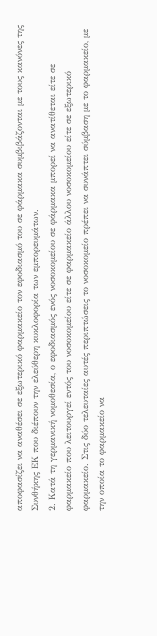αποφασίζει να αναθέσει σε εξωτερικό φαρμακείο τον εφοδιασμό του σε φάρμακα συμβιβάζονται με τους κανόνες της Συνθήκης ΕΚ που διέπουν την ελεύθερη κυκλοφορία των εμπορευμάτων.
2. Κατά τη γερμανική νομοθεσία, ο εφοδιασμός ενός νοσοκομείου σε φάρμακα μπορεί να ανατίθεται είτε σε φαρμακείο που λειτουργεί εντός του νοσοκομείου είτε σε φαρμακείο άλλου νοσοκομείου είτε σε εξωτερικό φαρμακείο. Στις δύο τελευταίες αυτές περιπτώσεις το νοσοκομείο πρέπει να συνάπτει σύμβαση με το φαρμακείο, με την οποία το φαρμακείο να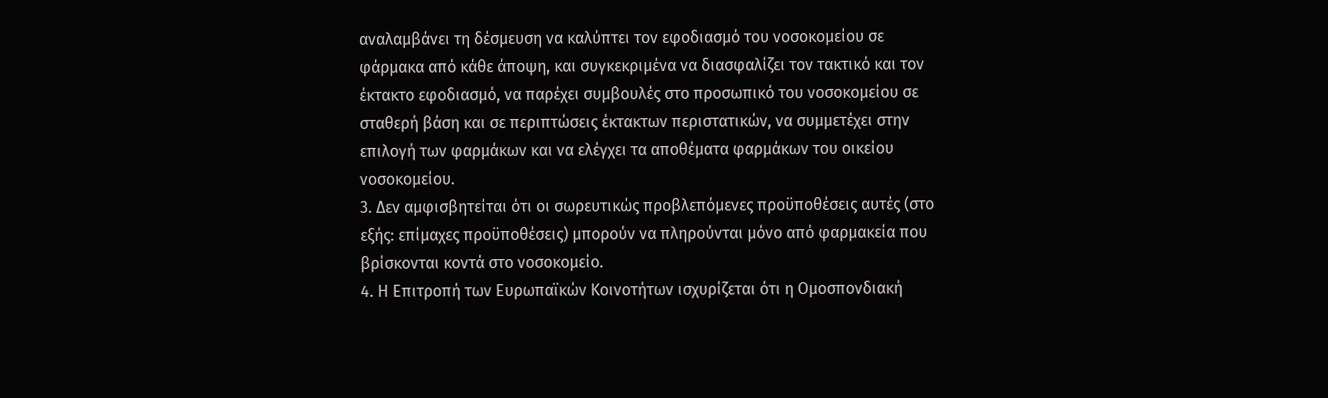αναλαμβάνει τη δέσμευση να καλύπτει τον εφοδιασμό του νοσοκομείου σε φάρμακα από κάθε άποψη, και συγκεκριμένα να διασφαλίζει τον τακτικό και τον έκτακτο εφοδιασμό, να παρέχει συμβουλές στο προσωπικό του νοσοκομείου σε σταθερή βάση και σε περιπτώσεις έκτακτων περιστατικών, να συμμετέχει στην επιλογή των φαρμάκων και να ελέγχει τα αποθέματα φαρμάκων του οικείου νοσοκομείου.
3. Δεν αμφισβητείται ότι οι σωρευτικώς προβλεπόμενες προϋποθέσεις αυτές (στο εξής: επίμαχες προϋποθέσεις) μπορούν να πληρούνται μόνο από φαρμακεία που βρίσκονται κοντά στο νοσοκομείο.
4. Η Επιτροπή των Ευρωπαϊκών Κοινοτήτων ισχυρίζεται ότι η Ομοσπονδιακή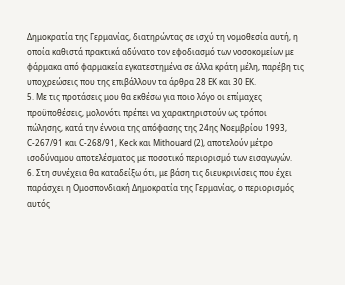Δημοκρατία της Γερμανίας, διατηρώντας σε ισχύ τη νομοθεσία αυτή, η οποία καθιστά πρακτικά αδύνατο τον εφοδιασμό των νοσοκομείων με φάρμακα από φαρμακεία εγκατεστημένα σε άλλα κράτη μέλη, παρέβη τις υποχρεώσεις που της επιβάλλουν τα άρθρα 28 EK και 30 ΕΚ.
5. Με τις προτάσεις μου θα εκθέσω για ποιο λόγο οι επίμαχες προϋποθέσεις, μολονότι πρέπει να χαρακτηριστούν ως τρόποι πώλησης, κατά την έννοια της απόφασης της 24ης Νοεμβρίου 1993, C‑267/91 και C‑268/91, Keck και Mithouard (2), αποτελούν μέτρο ισοδύναμου αποτελέσματος με ποσοτικό περιορισμό των εισαγωγών.
6. Στη συνέχεια θα καταδείξω ότι, με βάση τις διευκρινίσεις που έχει παράσχει η Ομοσπονδιακή Δημοκρατία της Γερμανίας, ο περιορισμός αυτός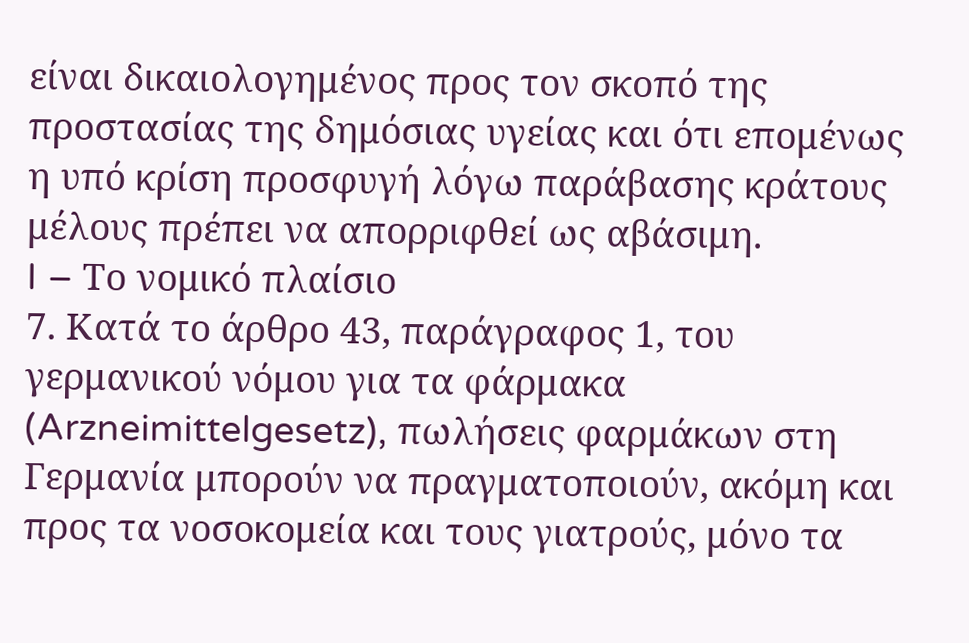είναι δικαιολογημένος προς τον σκοπό της προστασίας της δημόσιας υγείας και ότι επομένως η υπό κρίση προσφυγή λόγω παράβασης κράτους μέλους πρέπει να απορριφθεί ως αβάσιμη.
I – Το νομικό πλαίσιο
7. Κατά το άρθρο 43, παράγραφος 1, του γερμανικού νόμου για τα φάρμακα (Arzneimittelgesetz), πωλήσεις φαρμάκων στη Γερμανία μπορούν να πραγματοποιούν, ακόμη και προς τα νοσοκομεία και τους γιατρούς, μόνο τα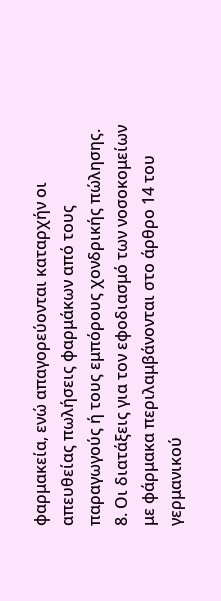φαρμακεία, ενώ απαγορεύονται καταρχήν οι απευθείας πωλήσεις φαρμάκων από τους παραγωγούς ή τους εμπόρους χονδρικής πώλησης.
8. Οι διατάξεις για τον εφοδιασμό των νοσοκομείων με φάρμακα περιλαμβάνονται στο άρθρο 14 του γερμανικού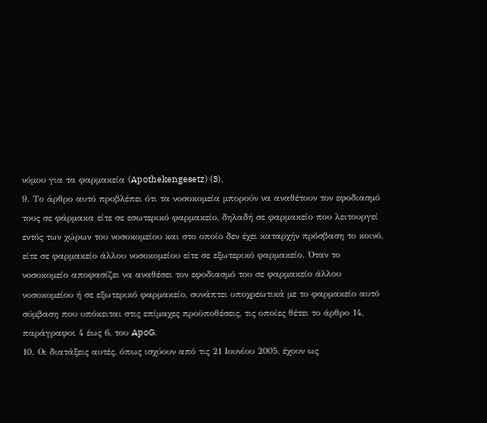νόμου για τα φαρμακεία (Apothekengesetz) (3).
9. Το άρθρο αυτό προβλέπει ότι τα νοσοκομεία μπορούν να αναθέτουν τον εφοδιασμό τους σε φάρμακα είτε σε εσωτερικό φαρμακείο, δηλαδή σε φαρμακείο που λειτουργεί εντός των χώρων του νοσοκομείου και στο οποίο δεν έχει καταρχήν πρόσβαση το κοινό, είτε σε φαρμακείο άλλου νοσοκομείου είτε σε εξωτερικό φαρμακείο. Όταν το νοσοκομείο αποφασίζει να αναθέσει τον εφοδιασμό του σε φαρμακείο άλλου νοσοκομείου ή σε εξωτερικό φαρμακείο, συνάπτει υποχρεωτικά με το φαρμακείο αυτό σύμβαση που υπόκειται στις επίμαχες προϋποθέσεις, τις οποίες θέτει το άρθρο 14, παράγραφοι 4 έως 6, του ApoG.
10. Οι διατάξεις αυτές, όπως ισχύουν από τις 21 Ιουνίου 2005, έχουν ως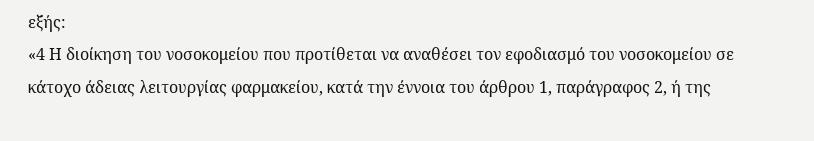εξής:
«4 Η διοίκηση του νοσοκομείου που προτίθεται να αναθέσει τον εφοδιασμό του νοσοκομείου σε κάτοχο άδειας λειτουργίας φαρμακείου, κατά την έννοια του άρθρου 1, παράγραφος 2, ή της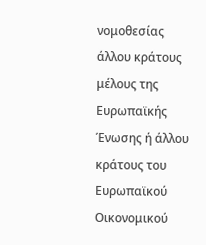νομοθεσίας άλλου κράτους μέλους της Ευρωπαϊκής Ένωσης ή άλλου κράτους του Ευρωπαϊκού Οικονομικού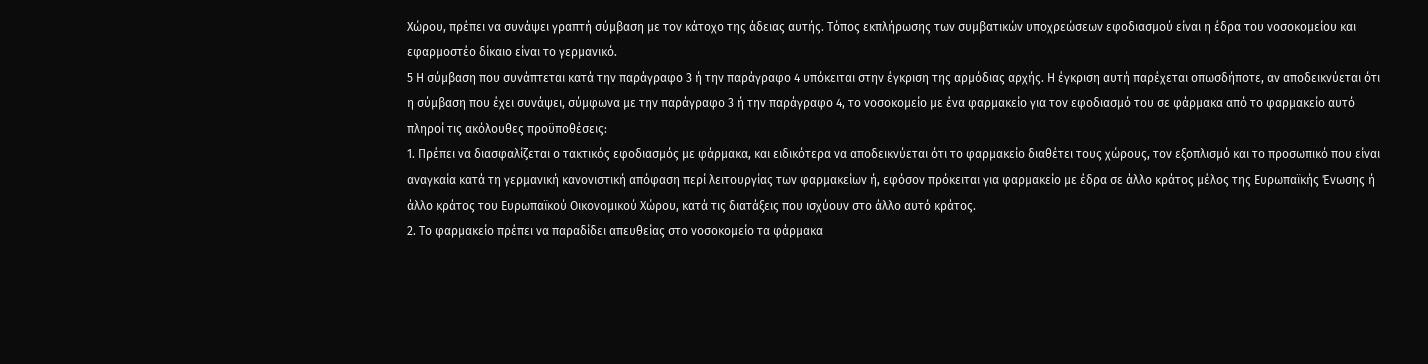Χώρου, πρέπει να συνάψει γραπτή σύμβαση με τον κάτοχο της άδειας αυτής. Τόπος εκπλήρωσης των συμβατικών υποχρεώσεων εφοδιασμού είναι η έδρα του νοσοκομείου και εφαρμοστέο δίκαιο είναι το γερμανικό.
5 Η σύμβαση που συνάπτεται κατά την παράγραφο 3 ή την παράγραφο 4 υπόκειται στην έγκριση της αρμόδιας αρχής. Η έγκριση αυτή παρέχεται οπωσδήποτε, αν αποδεικνύεται ότι η σύμβαση που έχει συνάψει, σύμφωνα με την παράγραφο 3 ή την παράγραφο 4, το νοσοκομείο με ένα φαρμακείο για τον εφοδιασμό του σε φάρμακα από το φαρμακείο αυτό πληροί τις ακόλουθες προϋποθέσεις:
1. Πρέπει να διασφαλίζεται ο τακτικός εφοδιασμός με φάρμακα, και ειδικότερα να αποδεικνύεται ότι το φαρμακείο διαθέτει τους χώρους, τον εξοπλισμό και το προσωπικό που είναι αναγκαία κατά τη γερμανική κανονιστική απόφαση περί λειτουργίας των φαρμακείων ή, εφόσον πρόκειται για φαρμακείο με έδρα σε άλλο κράτος μέλος της Ευρωπαϊκής Ένωσης ή άλλο κράτος του Ευρωπαϊκού Οικονομικού Χώρου, κατά τις διατάξεις που ισχύουν στο άλλο αυτό κράτος.
2. Το φαρμακείο πρέπει να παραδίδει απευθείας στο νοσοκομείο τα φάρμακα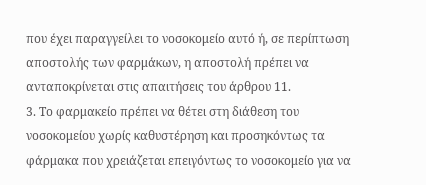που έχει παραγγείλει το νοσοκομείο αυτό ή, σε περίπτωση αποστολής των φαρμάκων, η αποστολή πρέπει να ανταποκρίνεται στις απαιτήσεις του άρθρου 11.
3. Το φαρμακείο πρέπει να θέτει στη διάθεση του νοσοκομείου χωρίς καθυστέρηση και προσηκόντως τα φάρμακα που χρειάζεται επειγόντως το νοσοκομείο για να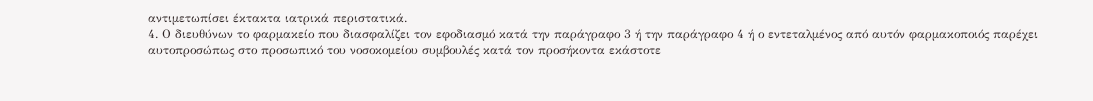αντιμετωπίσει έκτακτα ιατρικά περιστατικά.
4. Ο διευθύνων το φαρμακείο που διασφαλίζει τον εφοδιασμό κατά την παράγραφο 3 ή την παράγραφο 4 ή ο εντεταλμένος από αυτόν φαρμακοποιός παρέχει αυτοπροσώπως στο προσωπικό του νοσοκομείου συμβουλές κατά τον προσήκοντα εκάστοτε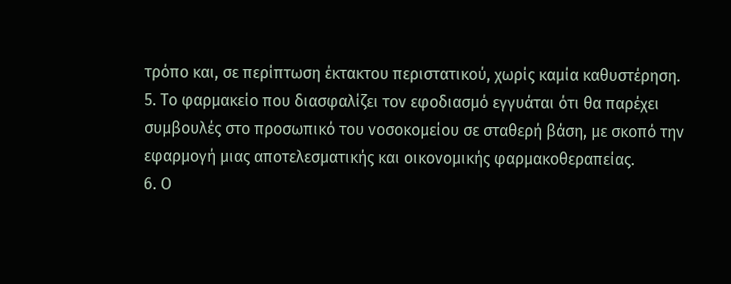τρόπο και, σε περίπτωση έκτακτου περιστατικού, χωρίς καμία καθυστέρηση.
5. Το φαρμακείο που διασφαλίζει τον εφοδιασμό εγγυάται ότι θα παρέχει συμβουλές στο προσωπικό του νοσοκομείου σε σταθερή βάση, με σκοπό την εφαρμογή μιας αποτελεσματικής και οικονομικής φαρμακοθεραπείας.
6. Ο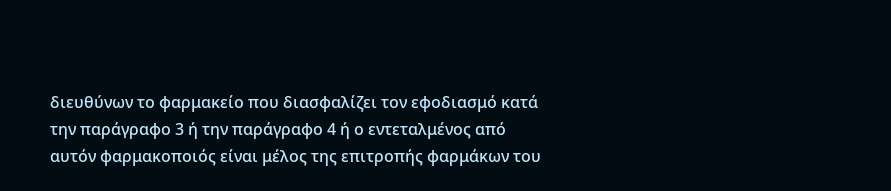διευθύνων το φαρμακείο που διασφαλίζει τον εφοδιασμό κατά την παράγραφο 3 ή την παράγραφο 4 ή ο εντεταλμένος από αυτόν φαρμακοποιός είναι μέλος της επιτροπής φαρμάκων του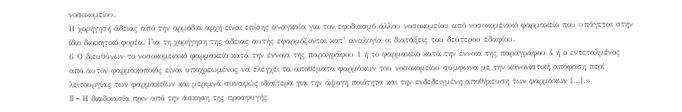νοσοκομείου.
Η χορήγηση άδειας από την αρμόδια αρχή είναι επίσης αναγκαία για τον εφοδιασμό άλλου νοσοκομείου από νοσοκομειακό φαρμακείο που υπάγεται στην ίδιο διοικητικό φορέα. Για τη χορήγηση της άδειας αυτής εφαρμόζονται κατ’ αναλογία οι διατάξεις του δεύτερου εδαφίου.
6 Ο διευθύνων το νοσοκομειακό φαρμακείο κατά την έννοια της παραγράφου 1 ή το φαρμακείο κατά την έννοια της παραγράφου 4 ή ο εντεταλμένος από αυτόν φαρμακοποιός είναι υποχρεωμένος να ελέγχει τα αποθέματα φαρμάκων του νοσοκομείου σύμφωνα με την κανονιστική απόφαση περί λειτουργίας των φαρμακείων και μεριμνά συναφώς ιδιαίτερα για την άψογη ποιότητα και την ενδεδειγμένη αποθήκευση των φαρμάκων […].»
II – Η διαδικασία πριν από την άσκηση της προσφυγής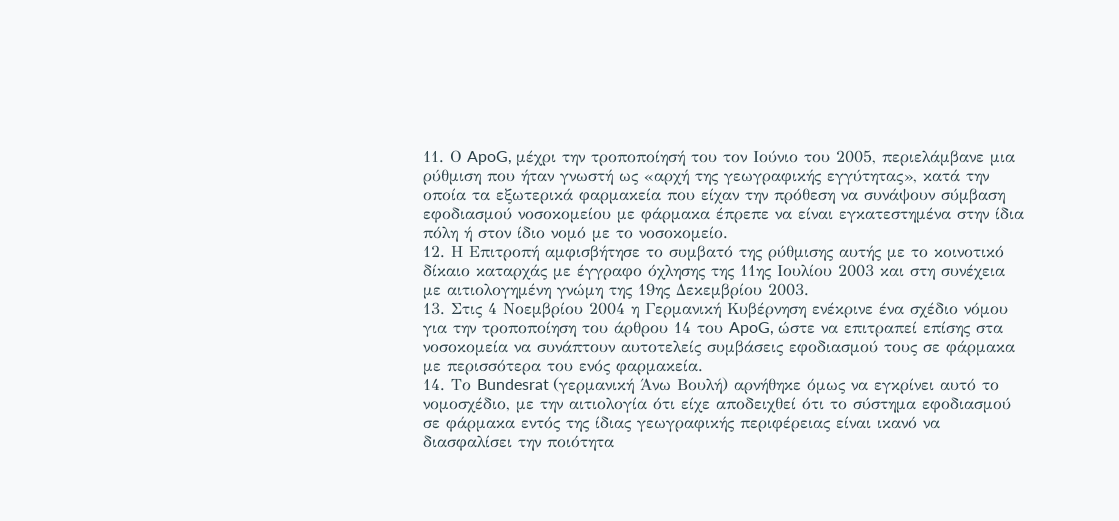11. Ο ApoG, μέχρι την τροποποίησή του τον Ιούνιο του 2005, περιελάμβανε μια ρύθμιση που ήταν γνωστή ως «αρχή της γεωγραφικής εγγύτητας», κατά την οποία τα εξωτερικά φαρμακεία που είχαν την πρόθεση να συνάψουν σύμβαση εφοδιασμού νοσοκομείου με φάρμακα έπρεπε να είναι εγκατεστημένα στην ίδια πόλη ή στον ίδιο νομό με το νοσοκομείο.
12. Η Επιτροπή αμφισβήτησε το συμβατό της ρύθμισης αυτής με το κοινοτικό δίκαιο καταρχάς με έγγραφο όχλησης της 11ης Ιουλίου 2003 και στη συνέχεια με αιτιολογημένη γνώμη της 19ης Δεκεμβρίου 2003.
13. Στις 4 Νοεμβρίου 2004 η Γερμανική Κυβέρνηση ενέκρινε ένα σχέδιο νόμου για την τροποποίηση του άρθρου 14 του ApoG, ώστε να επιτραπεί επίσης στα νοσοκομεία να συνάπτουν αυτοτελείς συμβάσεις εφοδιασμού τους σε φάρμακα με περισσότερα του ενός φαρμακεία.
14. Το Bundesrat (γερμανική Άνω Βουλή) αρνήθηκε όμως να εγκρίνει αυτό το νομοσχέδιο, με την αιτιολογία ότι είχε αποδειχθεί ότι το σύστημα εφοδιασμού σε φάρμακα εντός της ίδιας γεωγραφικής περιφέρειας είναι ικανό να διασφαλίσει την ποιότητα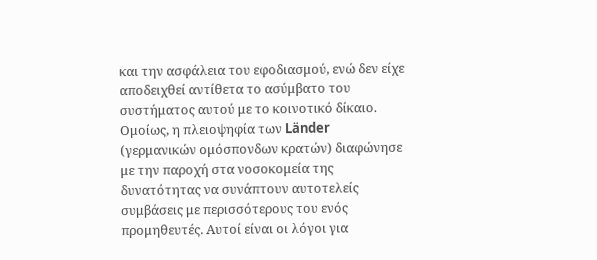και την ασφάλεια του εφοδιασμού, ενώ δεν είχε αποδειχθεί αντίθετα το ασύμβατο του συστήματος αυτού με το κοινοτικό δίκαιο. Ομοίως, η πλειοψηφία των Länder (γερμανικών ομόσπονδων κρατών) διαφώνησε με την παροχή στα νοσοκομεία της δυνατότητας να συνάπτουν αυτοτελείς συμβάσεις με περισσότερους του ενός προμηθευτές. Αυτοί είναι οι λόγοι για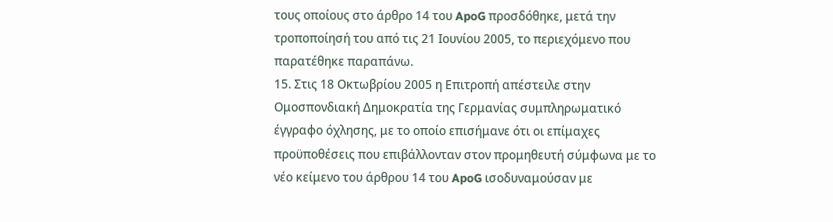τους οποίους στο άρθρο 14 του ApoG προσδόθηκε, μετά την τροποποίησή του από τις 21 Ιουνίου 2005, το περιεχόμενο που παρατέθηκε παραπάνω.
15. Στις 18 Οκτωβρίου 2005 η Επιτροπή απέστειλε στην Ομοσπονδιακή Δημοκρατία της Γερμανίας συμπληρωματικό έγγραφο όχλησης, με το οποίο επισήμανε ότι οι επίμαχες προϋποθέσεις που επιβάλλονταν στον προμηθευτή σύμφωνα με το νέο κείμενο του άρθρου 14 του ApoG ισοδυναμούσαν με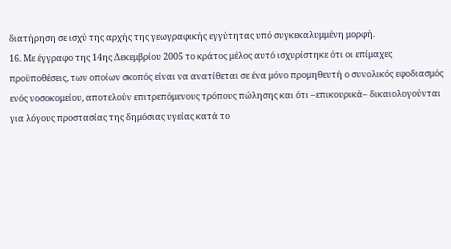διατήρηση σε ισχύ της αρχής της γεωγραφικής εγγύτητας υπό συγκεκαλυμμένη μορφή.
16. Με έγγραφο της 14ης Δεκεμβρίου 2005 το κράτος μέλος αυτό ισχυρίστηκε ότι οι επίμαχες προϋποθέσεις, των οποίων σκοπός είναι να ανατίθεται σε ένα μόνο προμηθευτή ο συνολικός εφοδιασμός ενός νοσοκομείου, αποτελούν επιτρεπόμενους τρόπους πώλησης και ότι –επικουρικά– δικαιολογούνται για λόγους προστασίας της δημόσιας υγείας κατά το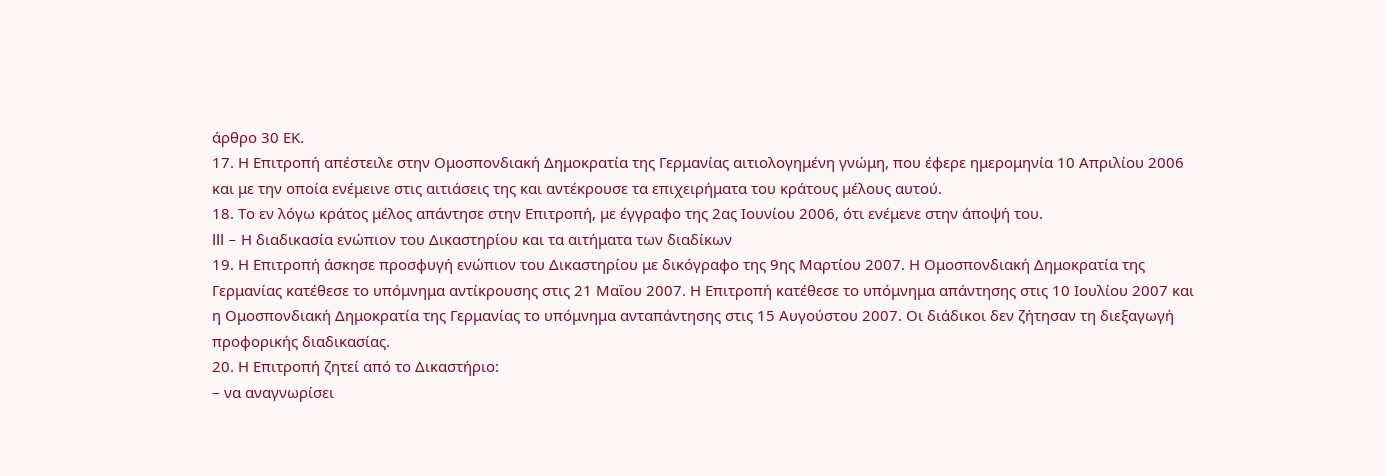άρθρο 30 ΕΚ.
17. Η Επιτροπή απέστειλε στην Ομοσπονδιακή Δημοκρατία της Γερμανίας αιτιολογημένη γνώμη, που έφερε ημερομηνία 10 Απριλίου 2006 και με την οποία ενέμεινε στις αιτιάσεις της και αντέκρουσε τα επιχειρήματα του κράτους μέλους αυτού.
18. Το εν λόγω κράτος μέλος απάντησε στην Επιτροπή, με έγγραφο της 2ας Ιουνίου 2006, ότι ενέμενε στην άποψή του.
III – Η διαδικασία ενώπιον του Δικαστηρίου και τα αιτήματα των διαδίκων
19. Η Επιτροπή άσκησε προσφυγή ενώπιον του Δικαστηρίου με δικόγραφο της 9ης Μαρτίου 2007. Η Ομοσπονδιακή Δημοκρατία της Γερμανίας κατέθεσε το υπόμνημα αντίκρουσης στις 21 Μαΐου 2007. Η Επιτροπή κατέθεσε το υπόμνημα απάντησης στις 10 Ιουλίου 2007 και η Ομοσπονδιακή Δημοκρατία της Γερμανίας το υπόμνημα ανταπάντησης στις 15 Αυγούστου 2007. Οι διάδικοι δεν ζήτησαν τη διεξαγωγή προφορικής διαδικασίας.
20. Η Επιτροπή ζητεί από το Δικαστήριο:
– να αναγνωρίσει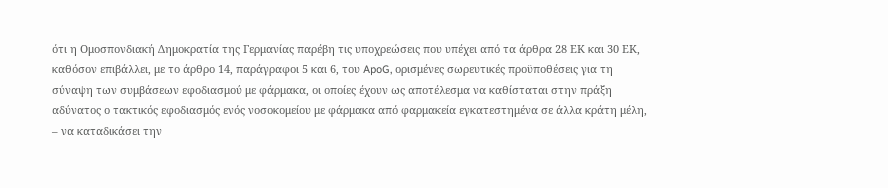ότι η Ομοσπονδιακή Δημοκρατία της Γερμανίας παρέβη τις υποχρεώσεις που υπέχει από τα άρθρα 28 ΕΚ και 30 ΕΚ, καθόσον επιβάλλει, με το άρθρο 14, παράγραφοι 5 και 6, του ApoG, ορισμένες σωρευτικές προϋποθέσεις για τη σύναψη των συμβάσεων εφοδιασμού με φάρμακα, οι οποίες έχουν ως αποτέλεσμα να καθίσταται στην πράξη αδύνατος ο τακτικός εφοδιασμός ενός νοσοκομείου με φάρμακα από φαρμακεία εγκατεστημένα σε άλλα κράτη μέλη,
– να καταδικάσει την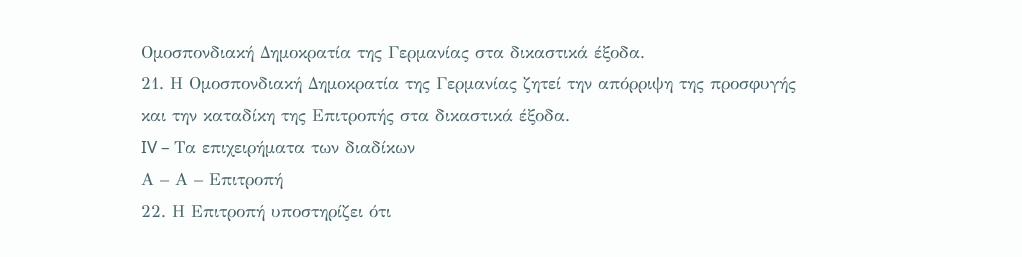Ομοσπονδιακή Δημοκρατία της Γερμανίας στα δικαστικά έξοδα.
21. Η Ομοσπονδιακή Δημοκρατία της Γερμανίας ζητεί την απόρριψη της προσφυγής και την καταδίκη της Επιτροπής στα δικαστικά έξοδα.
IV – Τα επιχειρήματα των διαδίκων
Α – Α – Επιτροπή
22. Η Επιτροπή υποστηρίζει ότι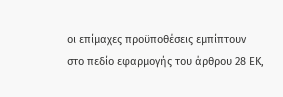οι επίμαχες προϋποθέσεις εμπίπτουν στο πεδίο εφαρμογής του άρθρου 28 ΕΚ,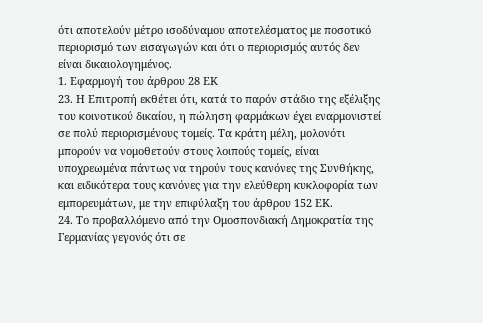ότι αποτελούν μέτρο ισοδύναμου αποτελέσματος με ποσοτικό περιορισμό των εισαγωγών και ότι ο περιορισμός αυτός δεν είναι δικαιολογημένος.
1. Εφαρμογή του άρθρου 28 ΕΚ
23. Η Επιτροπή εκθέτει ότι, κατά το παρόν στάδιο της εξέλιξης του κοινοτικού δικαίου, η πώληση φαρμάκων έχει εναρμονιστεί σε πολύ περιορισμένους τομείς. Τα κράτη μέλη, μολονότι μπορούν να νομοθετούν στους λοιπούς τομείς, είναι υποχρεωμένα πάντως να τηρούν τους κανόνες της Συνθήκης, και ειδικότερα τους κανόνες για την ελεύθερη κυκλοφορία των εμπορευμάτων, με την επιφύλαξη του άρθρου 152 ΕΚ.
24. Το προβαλλόμενο από την Ομοσπονδιακή Δημοκρατία της Γερμανίας γεγονός ότι σε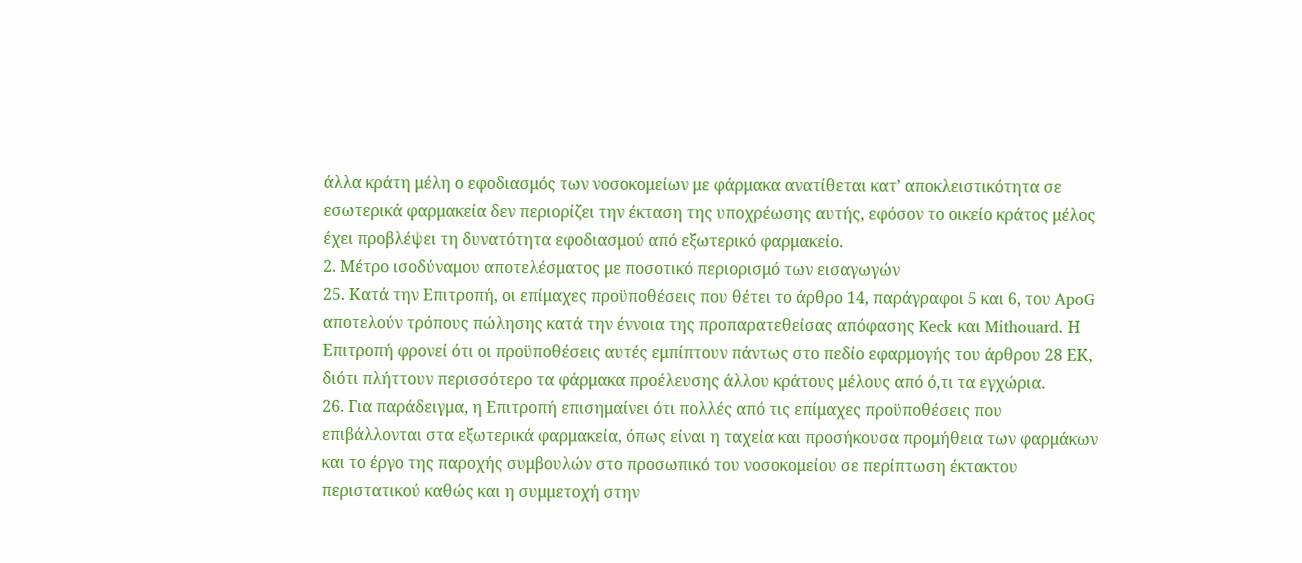άλλα κράτη μέλη ο εφοδιασμός των νοσοκομείων με φάρμακα ανατίθεται κατ’ αποκλειστικότητα σε εσωτερικά φαρμακεία δεν περιορίζει την έκταση της υποχρέωσης αυτής, εφόσον το οικείο κράτος μέλος έχει προβλέψει τη δυνατότητα εφοδιασμού από εξωτερικό φαρμακείο.
2. Μέτρο ισοδύναμου αποτελέσματος με ποσοτικό περιορισμό των εισαγωγών
25. Κατά την Επιτροπή, οι επίμαχες προϋποθέσεις που θέτει το άρθρο 14, παράγραφοι 5 και 6, του ApoG αποτελούν τρόπους πώλησης κατά την έννοια της προπαρατεθείσας απόφασης Keck και Mithouard. Η Επιτροπή φρονεί ότι οι προϋποθέσεις αυτές εμπίπτουν πάντως στο πεδίο εφαρμογής του άρθρου 28 ΕΚ, διότι πλήττουν περισσότερο τα φάρμακα προέλευσης άλλου κράτους μέλους από ό,τι τα εγχώρια.
26. Για παράδειγμα, η Επιτροπή επισημαίνει ότι πολλές από τις επίμαχες προϋποθέσεις που επιβάλλονται στα εξωτερικά φαρμακεία, όπως είναι η ταχεία και προσήκουσα προμήθεια των φαρμάκων και το έργο της παροχής συμβουλών στο προσωπικό του νοσοκομείου σε περίπτωση έκτακτου περιστατικού καθώς και η συμμετοχή στην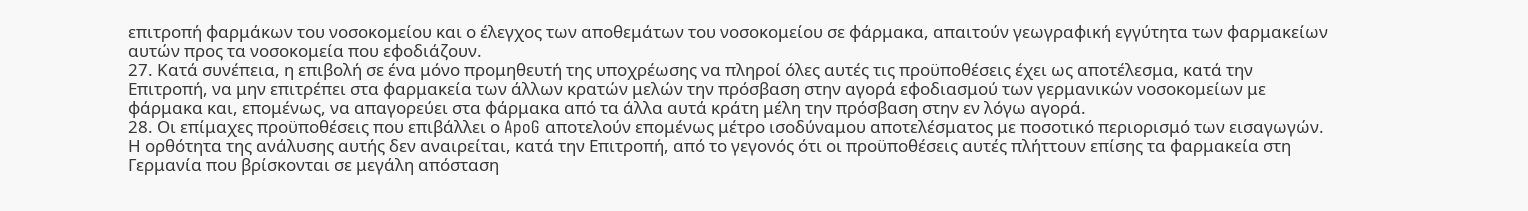επιτροπή φαρμάκων του νοσοκομείου και ο έλεγχος των αποθεμάτων του νοσοκομείου σε φάρμακα, απαιτούν γεωγραφική εγγύτητα των φαρμακείων αυτών προς τα νοσοκομεία που εφοδιάζουν.
27. Κατά συνέπεια, η επιβολή σε ένα μόνο προμηθευτή της υποχρέωσης να πληροί όλες αυτές τις προϋποθέσεις έχει ως αποτέλεσμα, κατά την Επιτροπή, να μην επιτρέπει στα φαρμακεία των άλλων κρατών μελών την πρόσβαση στην αγορά εφοδιασμού των γερμανικών νοσοκομείων με φάρμακα και, επομένως, να απαγορεύει στα φάρμακα από τα άλλα αυτά κράτη μέλη την πρόσβαση στην εν λόγω αγορά.
28. Οι επίμαχες προϋποθέσεις που επιβάλλει ο ApoG αποτελούν επομένως μέτρο ισοδύναμου αποτελέσματος με ποσοτικό περιορισμό των εισαγωγών. Η ορθότητα της ανάλυσης αυτής δεν αναιρείται, κατά την Επιτροπή, από το γεγονός ότι οι προϋποθέσεις αυτές πλήττουν επίσης τα φαρμακεία στη Γερμανία που βρίσκονται σε μεγάλη απόσταση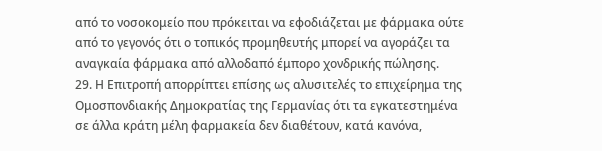από το νοσοκομείο που πρόκειται να εφοδιάζεται με φάρμακα ούτε από το γεγονός ότι ο τοπικός προμηθευτής μπορεί να αγοράζει τα αναγκαία φάρμακα από αλλοδαπό έμπορο χονδρικής πώλησης.
29. Η Επιτροπή απορρίπτει επίσης ως αλυσιτελές το επιχείρημα της Ομοσπονδιακής Δημοκρατίας της Γερμανίας ότι τα εγκατεστημένα σε άλλα κράτη μέλη φαρμακεία δεν διαθέτουν, κατά κανόνα,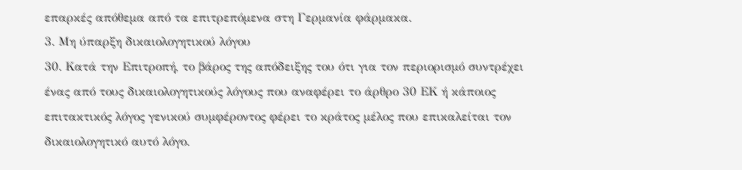επαρκές απόθεμα από τα επιτρεπόμενα στη Γερμανία φάρμακα.
3. Μη ύπαρξη δικαιολογητικού λόγου
30. Κατά την Επιτροπή, το βάρος της απόδειξης του ότι για τον περιορισμό συντρέχει ένας από τους δικαιολογητικούς λόγους που αναφέρει το άρθρο 30 ΕΚ ή κάποιος επιτακτικός λόγος γενικού συμφέροντος φέρει το κράτος μέλος που επικαλείται τον δικαιολογητικό αυτό λόγο.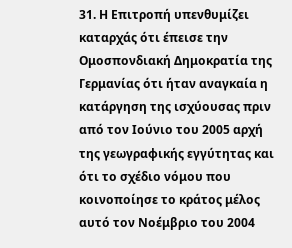31. Η Επιτροπή υπενθυμίζει καταρχάς ότι έπεισε την Ομοσπονδιακή Δημοκρατία της Γερμανίας ότι ήταν αναγκαία η κατάργηση της ισχύουσας πριν από τον Ιούνιο του 2005 αρχή της γεωγραφικής εγγύτητας και ότι το σχέδιο νόμου που κοινοποίησε το κράτος μέλος αυτό τον Νοέμβριο του 2004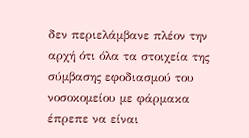δεν περιελάμβανε πλέον την αρχή ότι όλα τα στοιχεία της σύμβασης εφοδιασμού του νοσοκομείου με φάρμακα έπρεπε να είναι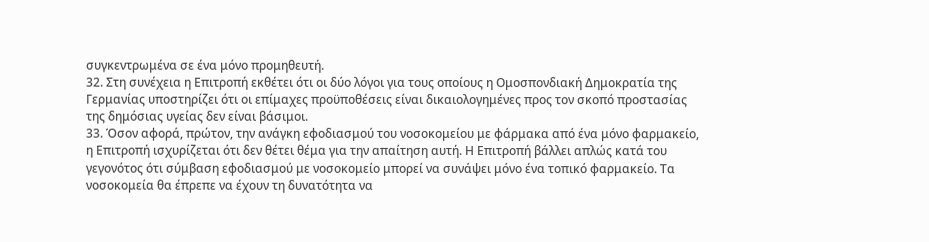συγκεντρωμένα σε ένα μόνο προμηθευτή.
32. Στη συνέχεια η Επιτροπή εκθέτει ότι οι δύο λόγοι για τους οποίους η Ομοσπονδιακή Δημοκρατία της Γερμανίας υποστηρίζει ότι οι επίμαχες προϋποθέσεις είναι δικαιολογημένες προς τον σκοπό προστασίας της δημόσιας υγείας δεν είναι βάσιμοι.
33. Όσον αφορά, πρώτον, την ανάγκη εφοδιασμού του νοσοκομείου με φάρμακα από ένα μόνο φαρμακείο, η Επιτροπή ισχυρίζεται ότι δεν θέτει θέμα για την απαίτηση αυτή. Η Επιτροπή βάλλει απλώς κατά του γεγονότος ότι σύμβαση εφοδιασμού με νοσοκομείο μπορεί να συνάψει μόνο ένα τοπικό φαρμακείο. Τα νοσοκομεία θα έπρεπε να έχουν τη δυνατότητα να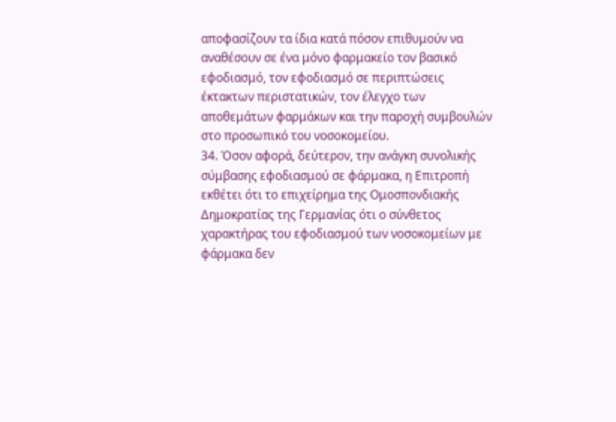αποφασίζουν τα ίδια κατά πόσον επιθυμούν να αναθέσουν σε ένα μόνο φαρμακείο τον βασικό εφοδιασμό, τον εφοδιασμό σε περιπτώσεις έκτακτων περιστατικών, τον έλεγχο των αποθεμάτων φαρμάκων και την παροχή συμβουλών στο προσωπικό του νοσοκομείου.
34. Όσον αφορά, δεύτερον, την ανάγκη συνολικής σύμβασης εφοδιασμού σε φάρμακα, η Επιτροπή εκθέτει ότι το επιχείρημα της Ομοσπονδιακής Δημοκρατίας της Γερμανίας ότι ο σύνθετος χαρακτήρας του εφοδιασμού των νοσοκομείων με φάρμακα δεν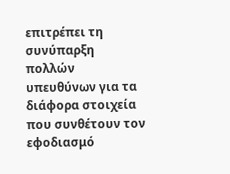επιτρέπει τη συνύπαρξη πολλών υπευθύνων για τα διάφορα στοιχεία που συνθέτουν τον εφοδιασμό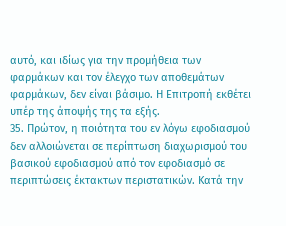αυτό, και ιδίως για την προμήθεια των φαρμάκων και τον έλεγχο των αποθεμάτων φαρμάκων, δεν είναι βάσιμο. Η Επιτροπή εκθέτει υπέρ της άποψής της τα εξής.
35. Πρώτον, η ποιότητα του εν λόγω εφοδιασμού δεν αλλοιώνεται σε περίπτωση διαχωρισμού του βασικού εφοδιασμού από τον εφοδιασμό σε περιπτώσεις έκτακτων περιστατικών. Κατά την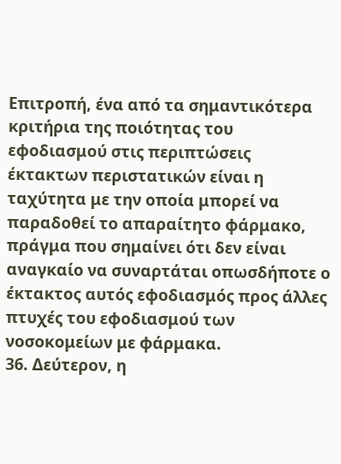Επιτροπή, ένα από τα σημαντικότερα κριτήρια της ποιότητας του εφοδιασμού στις περιπτώσεις έκτακτων περιστατικών είναι η ταχύτητα με την οποία μπορεί να παραδοθεί το απαραίτητο φάρμακο, πράγμα που σημαίνει ότι δεν είναι αναγκαίο να συναρτάται οπωσδήποτε ο έκτακτος αυτός εφοδιασμός προς άλλες πτυχές του εφοδιασμού των νοσοκομείων με φάρμακα.
36. Δεύτερον, η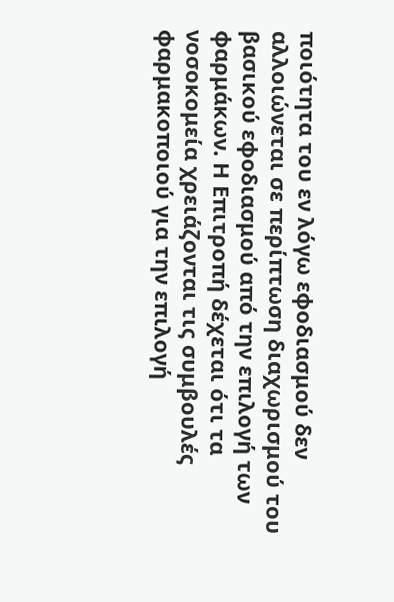ποιότητα του εν λόγω εφοδιασμού δεν αλλοιώνεται σε περίπτωση διαχωρισμού του βασικού εφοδιασμού από την επιλογή των φαρμάκων. Η Επιτροπή δέχεται ότι τα νοσοκομεία χρειάζονται τις συμβουλές φαρμακοποιού για την επιλογή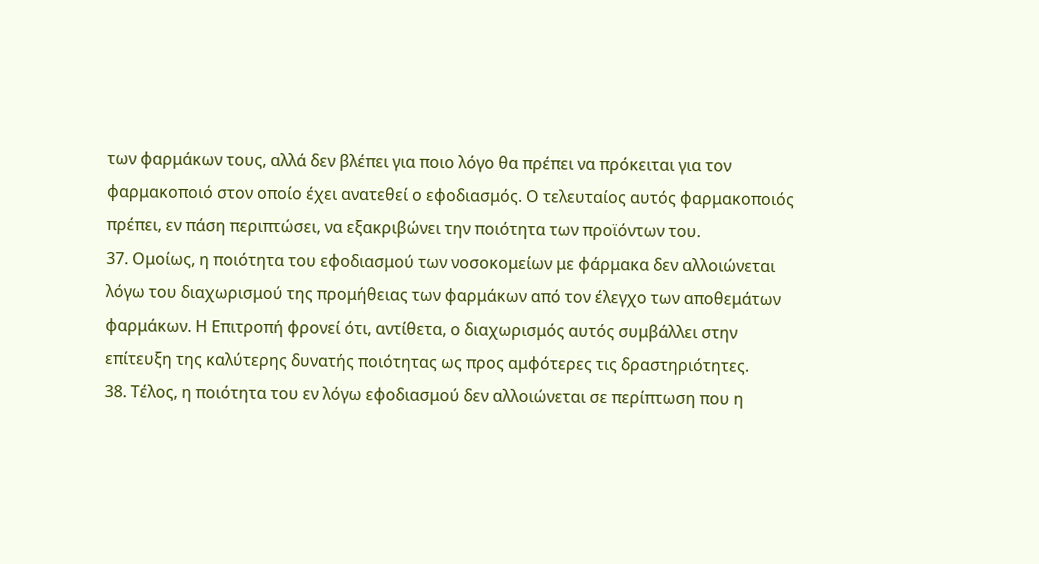των φαρμάκων τους, αλλά δεν βλέπει για ποιο λόγο θα πρέπει να πρόκειται για τον φαρμακοποιό στον οποίο έχει ανατεθεί ο εφοδιασμός. Ο τελευταίος αυτός φαρμακοποιός πρέπει, εν πάση περιπτώσει, να εξακριβώνει την ποιότητα των προϊόντων του.
37. Ομοίως, η ποιότητα του εφοδιασμού των νοσοκομείων με φάρμακα δεν αλλοιώνεται λόγω του διαχωρισμού της προμήθειας των φαρμάκων από τον έλεγχο των αποθεμάτων φαρμάκων. Η Επιτροπή φρονεί ότι, αντίθετα, ο διαχωρισμός αυτός συμβάλλει στην επίτευξη της καλύτερης δυνατής ποιότητας ως προς αμφότερες τις δραστηριότητες.
38. Τέλος, η ποιότητα του εν λόγω εφοδιασμού δεν αλλοιώνεται σε περίπτωση που η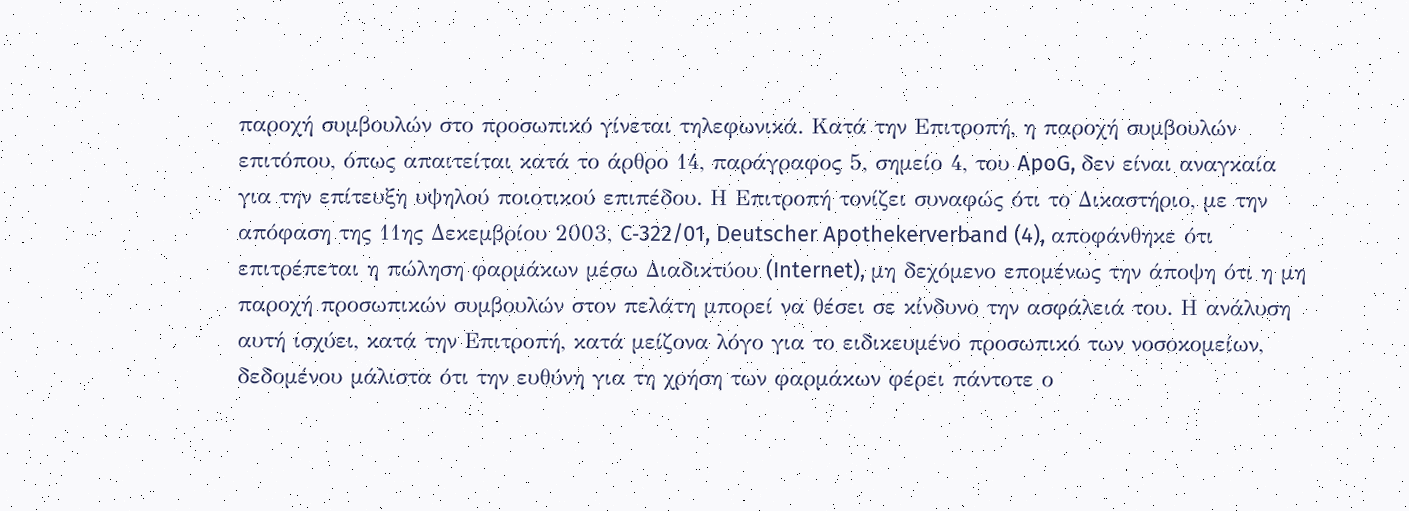παροχή συμβουλών στο προσωπικό γίνεται τηλεφωνικά. Κατά την Επιτροπή, η παροχή συμβουλών επιτόπου, όπως απαιτείται κατά το άρθρο 14, παράγραφος 5, σημείο 4, του ApoG, δεν είναι αναγκαία για την επίτευξη υψηλού ποιοτικού επιπέδου. Η Επιτροπή τονίζει συναφώς ότι το Δικαστήριο, με την απόφαση της 11ης Δεκεμβρίου 2003, C‑322/01, Deutscher Apothekerverband (4), αποφάνθηκε ότι επιτρέπεται η πώληση φαρμάκων μέσω Διαδικτύου (Internet), μη δεχόμενο επομένως την άποψη ότι η μη παροχή προσωπικών συμβουλών στον πελάτη μπορεί να θέσει σε κίνδυνο την ασφάλειά του. Η ανάλυση αυτή ισχύει, κατά την Επιτροπή, κατά μείζονα λόγο για το ειδικευμένο προσωπικό των νοσοκομείων, δεδομένου μάλιστα ότι την ευθύνη για τη χρήση των φαρμάκων φέρει πάντοτε ο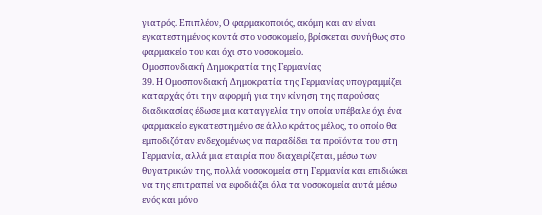γιατρός. Επιπλέον, Ο φαρμακοποιός, ακόμη και αν είναι εγκατεστημένος κοντά στο νοσοκομείο, βρίσκεται συνήθως στο φαρμακείο του και όχι στο νοσοκομείο.
Ομοσπονδιακή Δημοκρατία της Γερμανίας
39. Η Ομοσπονδιακή Δημοκρατία της Γερμανίας υπογραμμίζει καταρχάς ότι την αφορμή για την κίνηση της παρούσας διαδικασίας έδωσε μια καταγγελία την οποία υπέβαλε όχι ένα φαρμακείο εγκατεστημένο σε άλλο κράτος μέλος, το οποίο θα εμποδιζόταν ενδεχομένως να παραδίδει τα προϊόντα του στη Γερμανία, αλλά μια εταιρία που διαχειρίζεται, μέσω των θυγατρικών της, πολλά νοσοκομεία στη Γερμανία και επιδιώκει να της επιτραπεί να εφοδιάζει όλα τα νοσοκομεία αυτά μέσω ενός και μόνο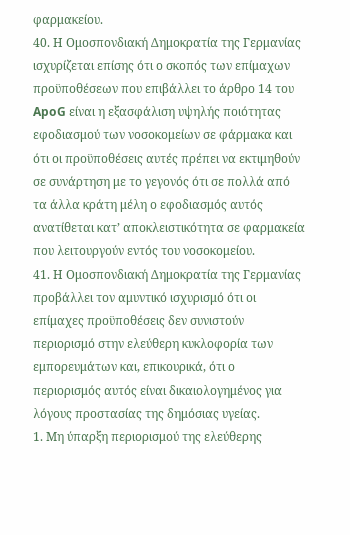φαρμακείου.
40. Η Ομοσπονδιακή Δημοκρατία της Γερμανίας ισχυρίζεται επίσης ότι ο σκοπός των επίμαχων προϋποθέσεων που επιβάλλει το άρθρο 14 του ApoG είναι η εξασφάλιση υψηλής ποιότητας εφοδιασμού των νοσοκομείων σε φάρμακα και ότι οι προϋποθέσεις αυτές πρέπει να εκτιμηθούν σε συνάρτηση με το γεγονός ότι σε πολλά από τα άλλα κράτη μέλη ο εφοδιασμός αυτός ανατίθεται κατ’ αποκλειστικότητα σε φαρμακεία που λειτουργούν εντός του νοσοκομείου.
41. Η Ομοσπονδιακή Δημοκρατία της Γερμανίας προβάλλει τον αμυντικό ισχυρισμό ότι οι επίμαχες προϋποθέσεις δεν συνιστούν περιορισμό στην ελεύθερη κυκλοφορία των εμπορευμάτων και, επικουρικά, ότι ο περιορισμός αυτός είναι δικαιολογημένος για λόγους προστασίας της δημόσιας υγείας.
1. Μη ύπαρξη περιορισμού της ελεύθερης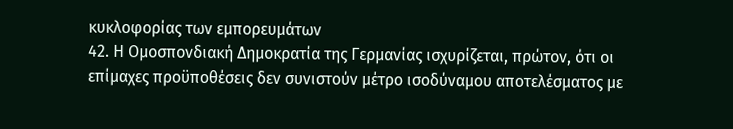κυκλοφορίας των εμπορευμάτων
42. Η Ομοσπονδιακή Δημοκρατία της Γερμανίας ισχυρίζεται, πρώτον, ότι οι επίμαχες προϋποθέσεις δεν συνιστούν μέτρο ισοδύναμου αποτελέσματος με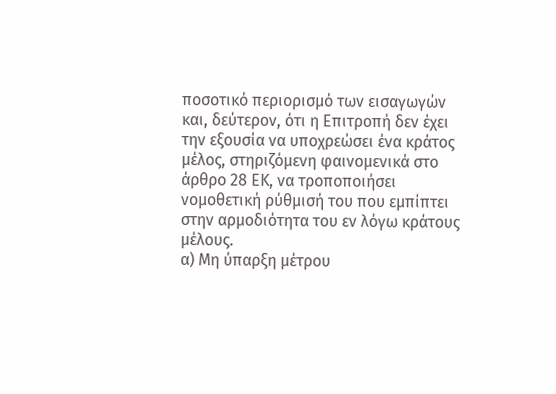ποσοτικό περιορισμό των εισαγωγών και, δεύτερον, ότι η Επιτροπή δεν έχει την εξουσία να υποχρεώσει ένα κράτος μέλος, στηριζόμενη φαινομενικά στο άρθρο 28 ΕΚ, να τροποποιήσει νομοθετική ρύθμισή του που εμπίπτει στην αρμοδιότητα του εν λόγω κράτους μέλους.
α) Μη ύπαρξη μέτρου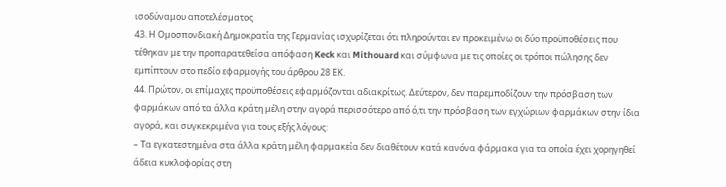ισοδύναμου αποτελέσματος
43. Η Ομοσπονδιακή Δημοκρατία της Γερμανίας ισχυρίζεται ότι πληρούνται εν προκειμένω οι δύο προϋποθέσεις που τέθηκαν με την προπαρατεθείσα απόφαση Keck και Mithouard και σύμφωνα με τις οποίες οι τρόποι πώλησης δεν εμπίπτουν στο πεδίο εφαρμογής του άρθρου 28 ΕΚ.
44. Πρώτον, οι επίμαχες προϋποθέσεις εφαρμόζονται αδιακρίτως. Δεύτερον, δεν παρεμποδίζουν την πρόσβαση των φαρμάκων από τα άλλα κράτη μέλη στην αγορά περισσότερο από ό,τι την πρόσβαση των εγχώριων φαρμάκων στην ίδια αγορά, και συγκεκριμένα για τους εξής λόγους:
– Τα εγκατεστημένα στα άλλα κράτη μέλη φαρμακεία δεν διαθέτουν κατά κανόνα φάρμακα για τα οποία έχει χορηγηθεί άδεια κυκλοφορίας στη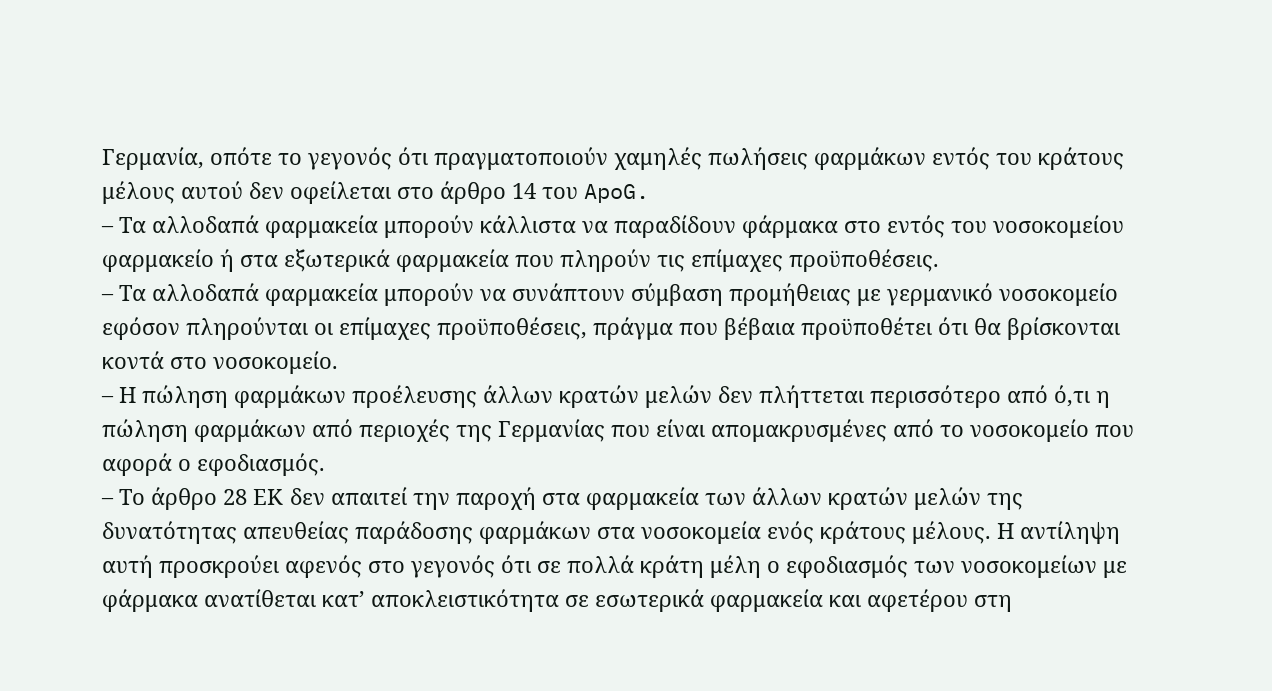Γερμανία, οπότε το γεγονός ότι πραγματοποιούν χαμηλές πωλήσεις φαρμάκων εντός του κράτους μέλους αυτού δεν οφείλεται στο άρθρο 14 του ApoG.
– Τα αλλοδαπά φαρμακεία μπορούν κάλλιστα να παραδίδουν φάρμακα στο εντός του νοσοκομείου φαρμακείο ή στα εξωτερικά φαρμακεία που πληρούν τις επίμαχες προϋποθέσεις.
– Τα αλλοδαπά φαρμακεία μπορούν να συνάπτουν σύμβαση προμήθειας με γερμανικό νοσοκομείο εφόσον πληρούνται οι επίμαχες προϋποθέσεις, πράγμα που βέβαια προϋποθέτει ότι θα βρίσκονται κοντά στο νοσοκομείο.
– Η πώληση φαρμάκων προέλευσης άλλων κρατών μελών δεν πλήττεται περισσότερο από ό,τι η πώληση φαρμάκων από περιοχές της Γερμανίας που είναι απομακρυσμένες από το νοσοκομείο που αφορά ο εφοδιασμός.
– Το άρθρο 28 ΕΚ δεν απαιτεί την παροχή στα φαρμακεία των άλλων κρατών μελών της δυνατότητας απευθείας παράδοσης φαρμάκων στα νοσοκομεία ενός κράτους μέλους. Η αντίληψη αυτή προσκρούει αφενός στο γεγονός ότι σε πολλά κράτη μέλη ο εφοδιασμός των νοσοκομείων με φάρμακα ανατίθεται κατ’ αποκλειστικότητα σε εσωτερικά φαρμακεία και αφετέρου στη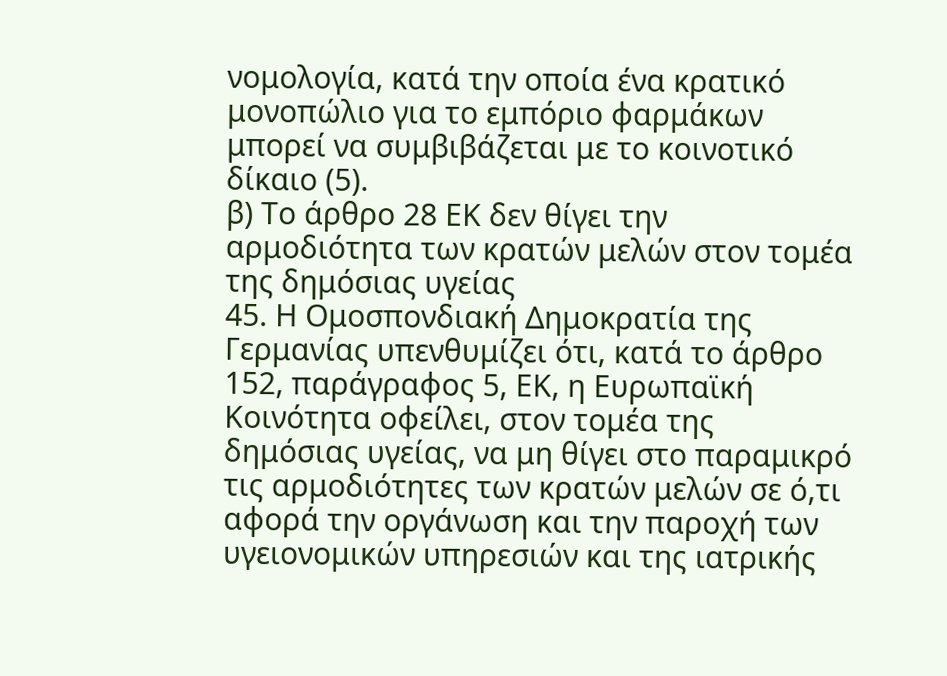νομολογία, κατά την οποία ένα κρατικό μονοπώλιο για το εμπόριο φαρμάκων μπορεί να συμβιβάζεται με το κοινοτικό δίκαιο (5).
β) Το άρθρο 28 ΕΚ δεν θίγει την αρμοδιότητα των κρατών μελών στον τομέα της δημόσιας υγείας
45. Η Ομοσπονδιακή Δημοκρατία της Γερμανίας υπενθυμίζει ότι, κατά το άρθρο 152, παράγραφος 5, ΕΚ, η Ευρωπαϊκή Κοινότητα οφείλει, στον τομέα της δημόσιας υγείας, να μη θίγει στο παραμικρό τις αρμοδιότητες των κρατών μελών σε ό,τι αφορά την οργάνωση και την παροχή των υγειονομικών υπηρεσιών και της ιατρικής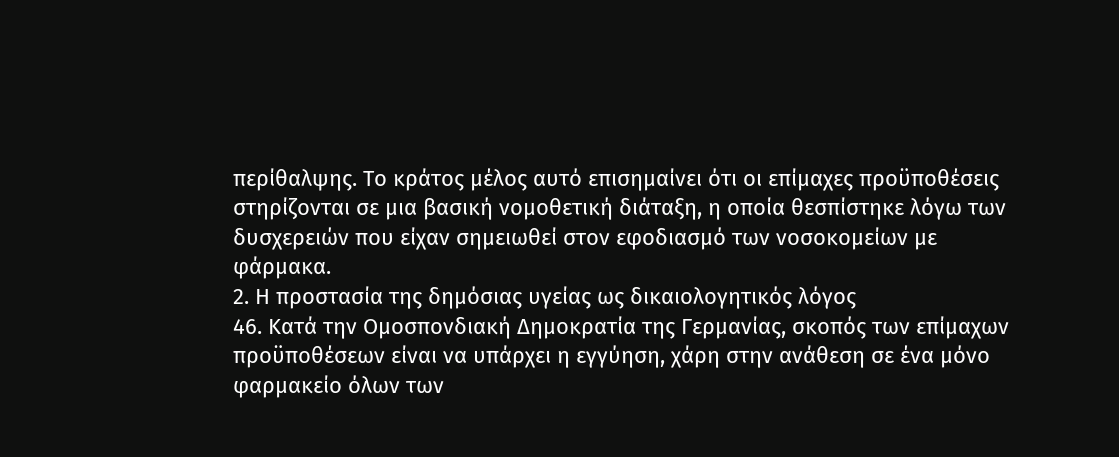περίθαλψης. Το κράτος μέλος αυτό επισημαίνει ότι οι επίμαχες προϋποθέσεις στηρίζονται σε μια βασική νομοθετική διάταξη, η οποία θεσπίστηκε λόγω των δυσχερειών που είχαν σημειωθεί στον εφοδιασμό των νοσοκομείων με φάρμακα.
2. Η προστασία της δημόσιας υγείας ως δικαιολογητικός λόγος
46. Κατά την Ομοσπονδιακή Δημοκρατία της Γερμανίας, σκοπός των επίμαχων προϋποθέσεων είναι να υπάρχει η εγγύηση, χάρη στην ανάθεση σε ένα μόνο φαρμακείο όλων των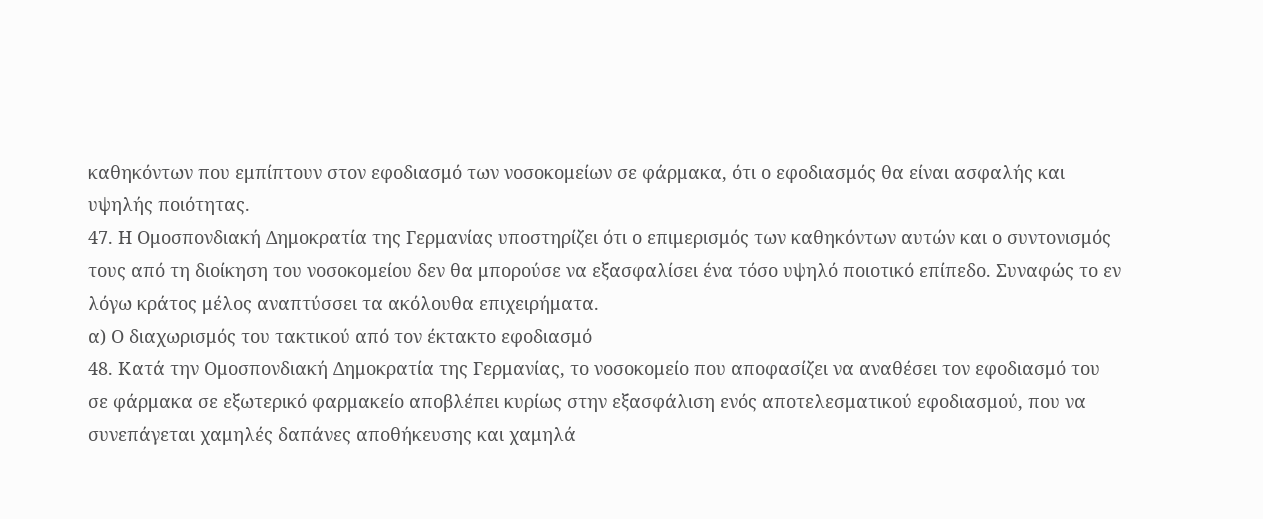καθηκόντων που εμπίπτουν στον εφοδιασμό των νοσοκομείων σε φάρμακα, ότι ο εφοδιασμός θα είναι ασφαλής και υψηλής ποιότητας.
47. Η Ομοσπονδιακή Δημοκρατία της Γερμανίας υποστηρίζει ότι ο επιμερισμός των καθηκόντων αυτών και ο συντονισμός τους από τη διοίκηση του νοσοκομείου δεν θα μπορούσε να εξασφαλίσει ένα τόσο υψηλό ποιοτικό επίπεδο. Συναφώς το εν λόγω κράτος μέλος αναπτύσσει τα ακόλουθα επιχειρήματα.
α) Ο διαχωρισμός του τακτικού από τον έκτακτο εφοδιασμό
48. Κατά την Ομοσπονδιακή Δημοκρατία της Γερμανίας, το νοσοκομείο που αποφασίζει να αναθέσει τον εφοδιασμό του σε φάρμακα σε εξωτερικό φαρμακείο αποβλέπει κυρίως στην εξασφάλιση ενός αποτελεσματικού εφοδιασμού, που να συνεπάγεται χαμηλές δαπάνες αποθήκευσης και χαμηλά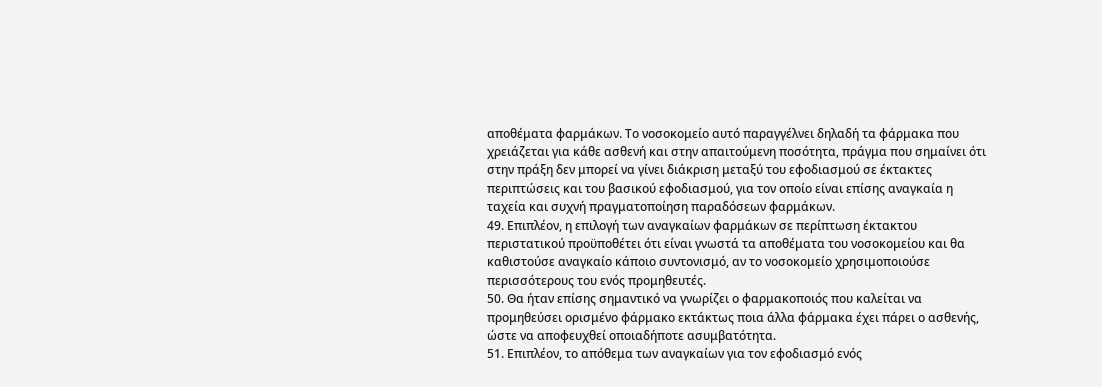αποθέματα φαρμάκων. Το νοσοκομείο αυτό παραγγέλνει δηλαδή τα φάρμακα που χρειάζεται για κάθε ασθενή και στην απαιτούμενη ποσότητα, πράγμα που σημαίνει ότι στην πράξη δεν μπορεί να γίνει διάκριση μεταξύ του εφοδιασμού σε έκτακτες περιπτώσεις και του βασικού εφοδιασμού, για τον οποίο είναι επίσης αναγκαία η ταχεία και συχνή πραγματοποίηση παραδόσεων φαρμάκων.
49. Επιπλέον, η επιλογή των αναγκαίων φαρμάκων σε περίπτωση έκτακτου περιστατικού προϋποθέτει ότι είναι γνωστά τα αποθέματα του νοσοκομείου και θα καθιστούσε αναγκαίο κάποιο συντονισμό, αν το νοσοκομείο χρησιμοποιούσε περισσότερους του ενός προμηθευτές.
50. Θα ήταν επίσης σημαντικό να γνωρίζει ο φαρμακοποιός που καλείται να προμηθεύσει ορισμένο φάρμακο εκτάκτως ποια άλλα φάρμακα έχει πάρει ο ασθενής, ώστε να αποφευχθεί οποιαδήποτε ασυμβατότητα.
51. Επιπλέον, το απόθεμα των αναγκαίων για τον εφοδιασμό ενός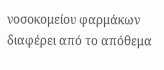νοσοκομείου φαρμάκων διαφέρει από το απόθεμα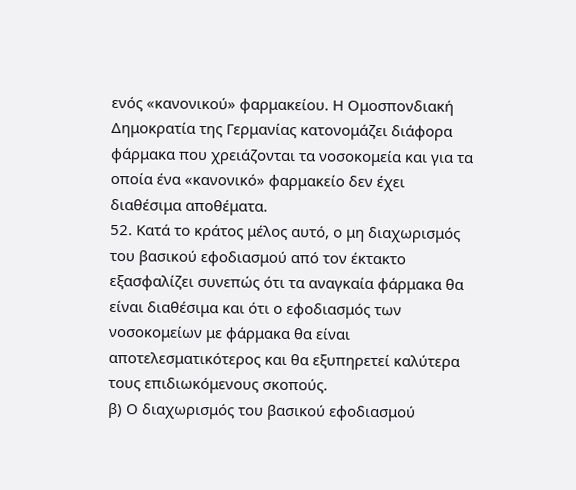ενός «κανονικού» φαρμακείου. Η Ομοσπονδιακή Δημοκρατία της Γερμανίας κατονομάζει διάφορα φάρμακα που χρειάζονται τα νοσοκομεία και για τα οποία ένα «κανονικό» φαρμακείο δεν έχει διαθέσιμα αποθέματα.
52. Κατά το κράτος μέλος αυτό, ο μη διαχωρισμός του βασικού εφοδιασμού από τον έκτακτο εξασφαλίζει συνεπώς ότι τα αναγκαία φάρμακα θα είναι διαθέσιμα και ότι ο εφοδιασμός των νοσοκομείων με φάρμακα θα είναι αποτελεσματικότερος και θα εξυπηρετεί καλύτερα τους επιδιωκόμενους σκοπούς.
β) Ο διαχωρισμός του βασικού εφοδιασμού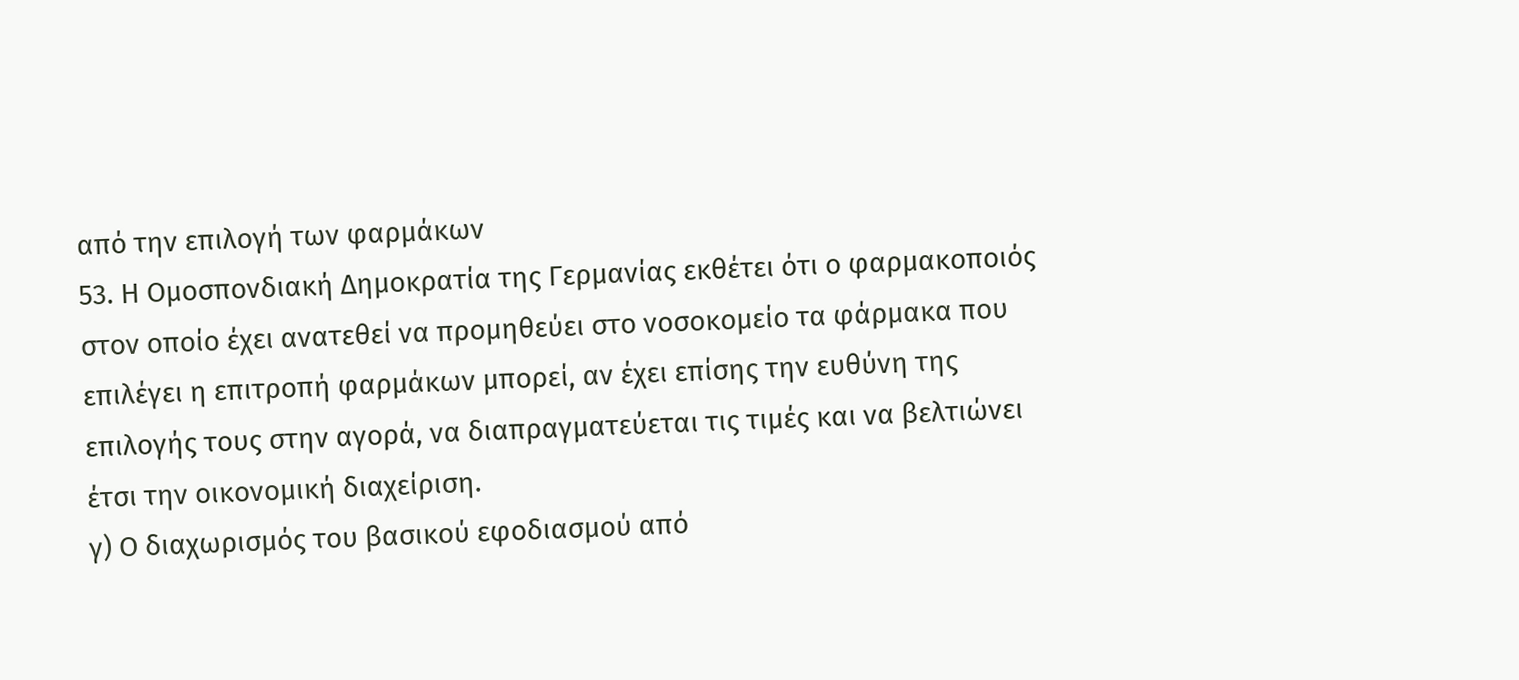από την επιλογή των φαρμάκων
53. Η Ομοσπονδιακή Δημοκρατία της Γερμανίας εκθέτει ότι ο φαρμακοποιός στον οποίο έχει ανατεθεί να προμηθεύει στο νοσοκομείο τα φάρμακα που επιλέγει η επιτροπή φαρμάκων μπορεί, αν έχει επίσης την ευθύνη της επιλογής τους στην αγορά, να διαπραγματεύεται τις τιμές και να βελτιώνει έτσι την οικονομική διαχείριση.
γ) Ο διαχωρισμός του βασικού εφοδιασμού από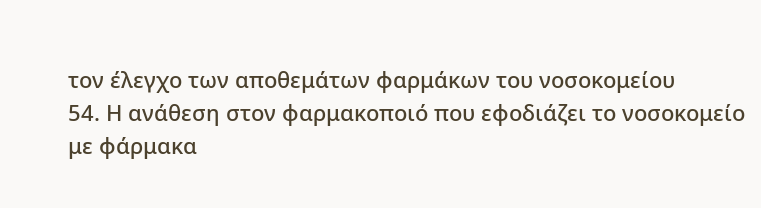τον έλεγχο των αποθεμάτων φαρμάκων του νοσοκομείου
54. Η ανάθεση στον φαρμακοποιό που εφοδιάζει το νοσοκομείο με φάρμακα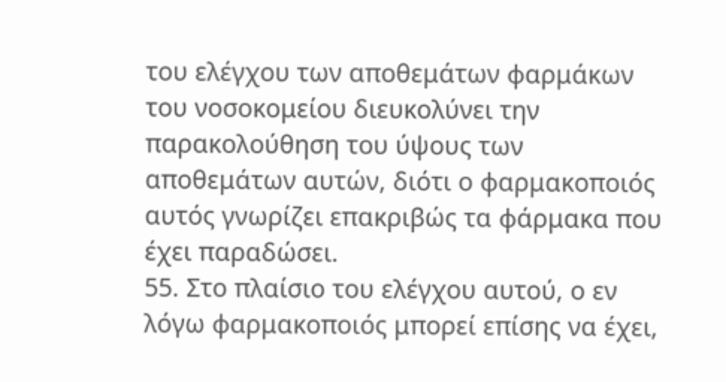του ελέγχου των αποθεμάτων φαρμάκων του νοσοκομείου διευκολύνει την παρακολούθηση του ύψους των αποθεμάτων αυτών, διότι ο φαρμακοποιός αυτός γνωρίζει επακριβώς τα φάρμακα που έχει παραδώσει.
55. Στο πλαίσιο του ελέγχου αυτού, ο εν λόγω φαρμακοποιός μπορεί επίσης να έχει,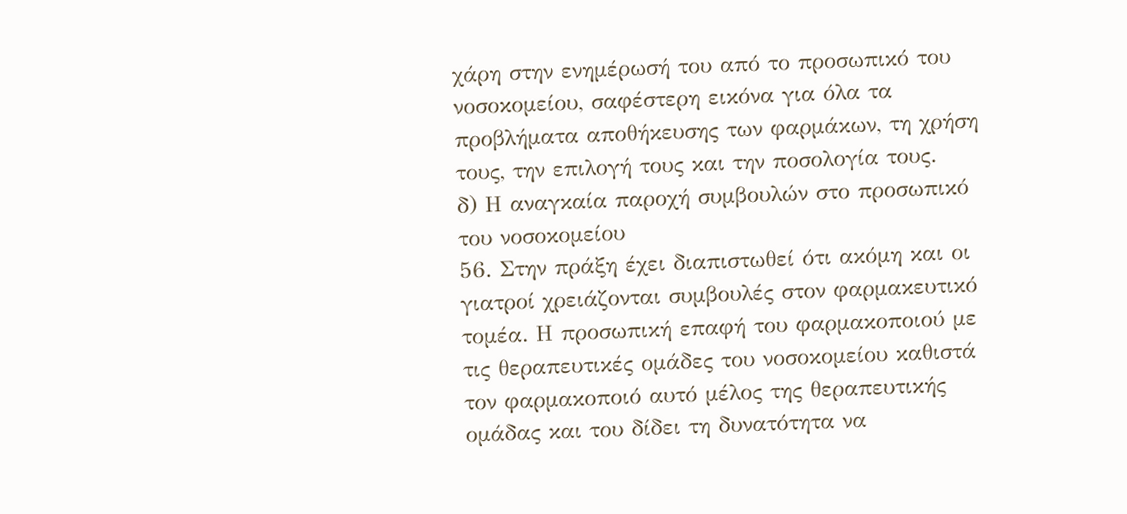χάρη στην ενημέρωσή του από το προσωπικό του νοσοκομείου, σαφέστερη εικόνα για όλα τα προβλήματα αποθήκευσης των φαρμάκων, τη χρήση τους, την επιλογή τους και την ποσολογία τους.
δ) Η αναγκαία παροχή συμβουλών στο προσωπικό του νοσοκομείου
56. Στην πράξη έχει διαπιστωθεί ότι ακόμη και οι γιατροί χρειάζονται συμβουλές στον φαρμακευτικό τομέα. Η προσωπική επαφή του φαρμακοποιού με τις θεραπευτικές ομάδες του νοσοκομείου καθιστά τον φαρμακοποιό αυτό μέλος της θεραπευτικής ομάδας και του δίδει τη δυνατότητα να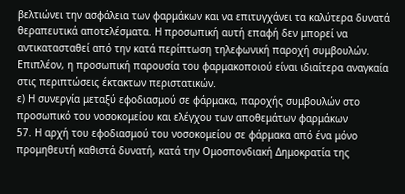βελτιώνει την ασφάλεια των φαρμάκων και να επιτυγχάνει τα καλύτερα δυνατά θεραπευτικά αποτελέσματα. Η προσωπική αυτή επαφή δεν μπορεί να αντικατασταθεί από την κατά περίπτωση τηλεφωνική παροχή συμβουλών. Επιπλέον, η προσωπική παρουσία του φαρμακοποιού είναι ιδιαίτερα αναγκαία στις περιπτώσεις έκτακτων περιστατικών.
ε) Η συνεργία μεταξύ εφοδιασμού σε φάρμακα, παροχής συμβουλών στο προσωπικό του νοσοκομείου και ελέγχου των αποθεμάτων φαρμάκων
57. Η αρχή του εφοδιασμού του νοσοκομείου σε φάρμακα από ένα μόνο προμηθευτή καθιστά δυνατή, κατά την Ομοσπονδιακή Δημοκρατία της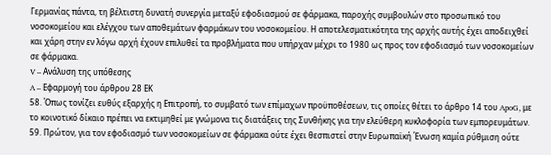Γερμανίας πάντα, τη βέλτιστη δυνατή συνεργία μεταξύ εφοδιασμού σε φάρμακα, παροχής συμβουλών στο προσωπικό του νοσοκομείου και ελέγχου των αποθεμάτων φαρμάκων του νοσοκομείου. Η αποτελεσματικότητα της αρχής αυτής έχει αποδειχθεί και χάρη στην εν λόγω αρχή έχουν επιλυθεί τα προβλήματα που υπήρχαν μέχρι το 1980 ως προς τον εφοδιασμό των νοσοκομείων σε φάρμακα.
V – Ανάλυση της υπόθεσης
A – Εφαρμογή του άρθρου 28 ΕΚ
58. Όπως τονίζει ευθύς εξαρχής η Επιτροπή, το συμβατό των επίμαχων προϋποθέσεων, τις οποίες θέτει το άρθρο 14 του ApoG, με το κοινοτικό δίκαιο πρέπει να εκτιμηθεί με γνώμονα τις διατάξεις της Συνθήκης για την ελεύθερη κυκλοφορία των εμπορευμάτων.
59. Πρώτον, για τον εφοδιασμό των νοσοκομείων σε φάρμακα ούτε έχει θεσπιστεί στην Ευρωπαϊκή Ένωση καμία ρύθμιση ούτε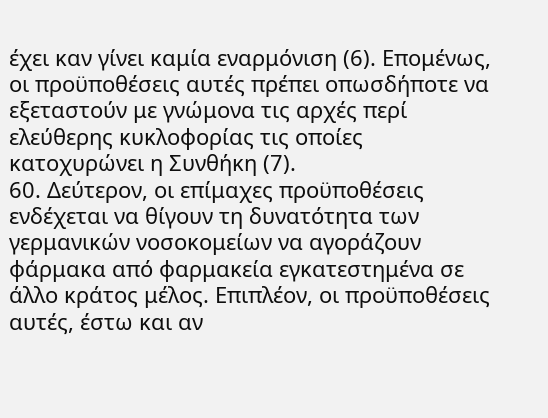έχει καν γίνει καμία εναρμόνιση (6). Επομένως, οι προϋποθέσεις αυτές πρέπει οπωσδήποτε να εξεταστούν με γνώμονα τις αρχές περί ελεύθερης κυκλοφορίας τις οποίες κατοχυρώνει η Συνθήκη (7).
60. Δεύτερον, οι επίμαχες προϋποθέσεις ενδέχεται να θίγουν τη δυνατότητα των γερμανικών νοσοκομείων να αγοράζουν φάρμακα από φαρμακεία εγκατεστημένα σε άλλο κράτος μέλος. Επιπλέον, οι προϋποθέσεις αυτές, έστω και αν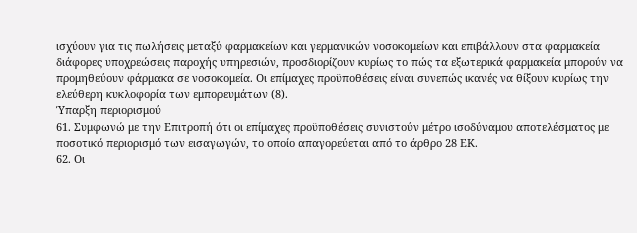ισχύουν για τις πωλήσεις μεταξύ φαρμακείων και γερμανικών νοσοκομείων και επιβάλλουν στα φαρμακεία διάφορες υποχρεώσεις παροχής υπηρεσιών, προσδιορίζουν κυρίως το πώς τα εξωτερικά φαρμακεία μπορούν να προμηθεύουν φάρμακα σε νοσοκομεία. Οι επίμαχες προϋποθέσεις είναι συνεπώς ικανές να θίξουν κυρίως την ελεύθερη κυκλοφορία των εμπορευμάτων (8).
Ύπαρξη περιορισμού
61. Συμφωνώ με την Επιτροπή ότι οι επίμαχες προϋποθέσεις συνιστούν μέτρο ισοδύναμου αποτελέσματος με ποσοτικό περιορισμό των εισαγωγών, το οποίο απαγορεύεται από το άρθρο 28 ΕΚ.
62. Οι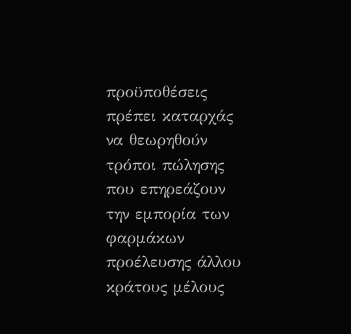προϋποθέσεις πρέπει καταρχάς να θεωρηθούν τρόποι πώλησης που επηρεάζουν την εμπορία των φαρμάκων προέλευσης άλλου κράτους μέλους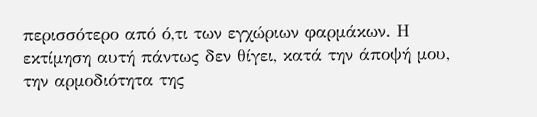περισσότερο από ό,τι των εγχώριων φαρμάκων. Η εκτίμηση αυτή πάντως δεν θίγει, κατά την άποψή μου, την αρμοδιότητα της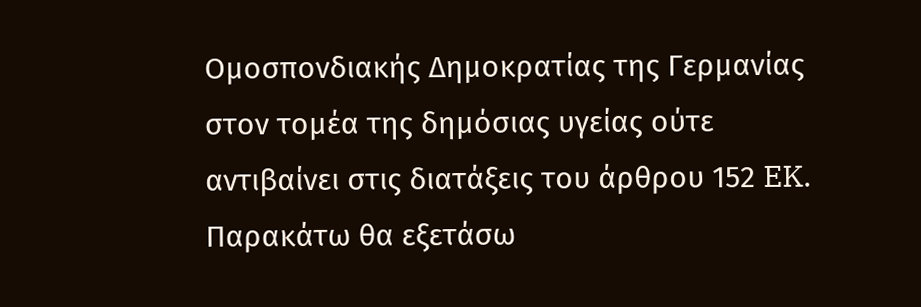Ομοσπονδιακής Δημοκρατίας της Γερμανίας στον τομέα της δημόσιας υγείας ούτε αντιβαίνει στις διατάξεις του άρθρου 152 EK. Παρακάτω θα εξετάσω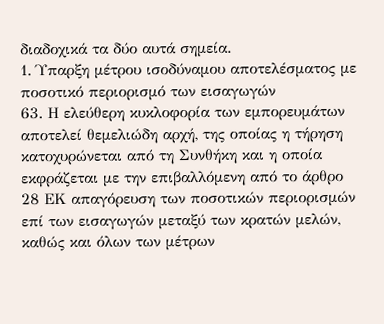διαδοχικά τα δύο αυτά σημεία.
1. Ύπαρξη μέτρου ισοδύναμου αποτελέσματος με ποσοτικό περιορισμό των εισαγωγών
63. Η ελεύθερη κυκλοφορία των εμπορευμάτων αποτελεί θεμελιώδη αρχή, της οποίας η τήρηση κατοχυρώνεται από τη Συνθήκη και η οποία εκφράζεται με την επιβαλλόμενη από το άρθρο 28 ΕΚ απαγόρευση των ποσοτικών περιορισμών επί των εισαγωγών μεταξύ των κρατών μελών, καθώς και όλων των μέτρων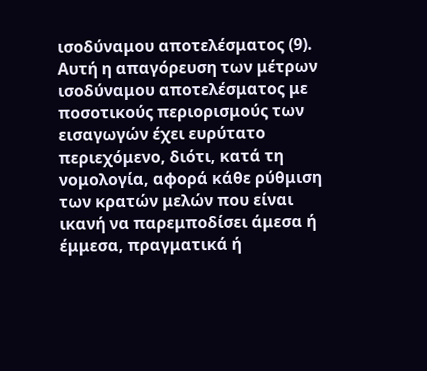ισοδύναμου αποτελέσματος (9). Αυτή η απαγόρευση των μέτρων ισοδύναμου αποτελέσματος με ποσοτικούς περιορισμούς των εισαγωγών έχει ευρύτατο περιεχόμενο, διότι, κατά τη νομολογία, αφορά κάθε ρύθμιση των κρατών μελών που είναι ικανή να παρεμποδίσει άμεσα ή έμμεσα, πραγματικά ή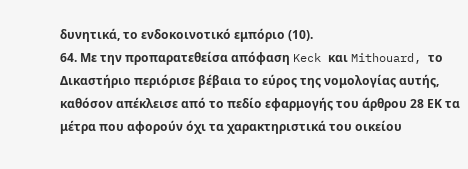δυνητικά, το ενδοκοινοτικό εμπόριο (10).
64. Με την προπαρατεθείσα απόφαση Keck και Mithouard, το Δικαστήριο περιόρισε βέβαια το εύρος της νομολογίας αυτής, καθόσον απέκλεισε από το πεδίο εφαρμογής του άρθρου 28 ΕΚ τα μέτρα που αφορούν όχι τα χαρακτηριστικά του οικείου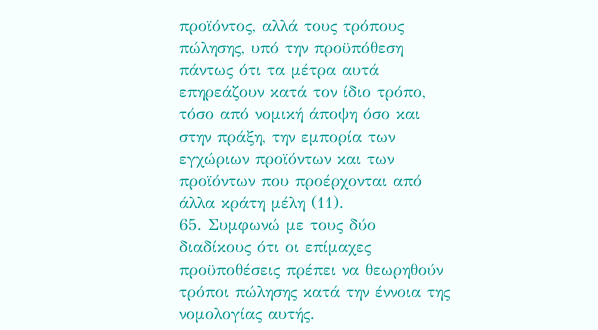προϊόντος, αλλά τους τρόπους πώλησης, υπό την προϋπόθεση πάντως ότι τα μέτρα αυτά επηρεάζουν κατά τον ίδιο τρόπο, τόσο από νομική άποψη όσο και στην πράξη, την εμπορία των εγχώριων προϊόντων και των προϊόντων που προέρχονται από άλλα κράτη μέλη (11).
65. Συμφωνώ με τους δύο διαδίκους ότι οι επίμαχες προϋποθέσεις πρέπει να θεωρηθούν τρόποι πώλησης κατά την έννοια της νομολογίας αυτής.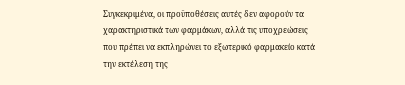Συγκεκριμένα, οι προϋποθέσεις αυτές δεν αφορούν τα χαρακτηριστικά των φαρμάκων, αλλά τις υποχρεώσεις που πρέπει να εκπληρώνει το εξωτερικό φαρμακείο κατά την εκτέλεση της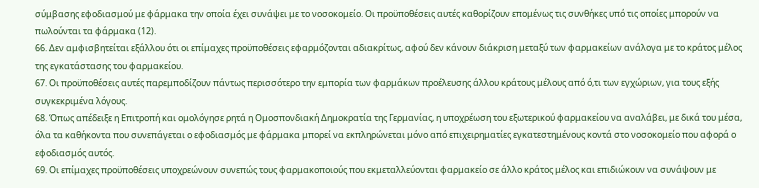σύμβασης εφοδιασμού με φάρμακα την οποία έχει συνάψει με το νοσοκομείο. Οι προϋποθέσεις αυτές καθορίζουν επομένως τις συνθήκες υπό τις οποίες μπορούν να πωλούνται τα φάρμακα (12).
66. Δεν αμφισβητείται εξάλλου ότι οι επίμαχες προϋποθέσεις εφαρμόζονται αδιακρίτως, αφού δεν κάνουν διάκριση μεταξύ των φαρμακείων ανάλογα με το κράτος μέλος της εγκατάστασης του φαρμακείου.
67. Οι προϋποθέσεις αυτές παρεμποδίζουν πάντως περισσότερο την εμπορία των φαρμάκων προέλευσης άλλου κράτους μέλους από ό,τι των εγχώριων, για τους εξής συγκεκριμένα λόγους.
68. Όπως απέδειξε η Επιτροπή και ομολόγησε ρητά η Ομοσπονδιακή Δημοκρατία της Γερμανίας, η υποχρέωση του εξωτερικού φαρμακείου να αναλάβει, με δικά του μέσα, όλα τα καθήκοντα που συνεπάγεται ο εφοδιασμός με φάρμακα μπορεί να εκπληρώνεται μόνο από επιχειρηματίες εγκατεστημένους κοντά στο νοσοκομείο που αφορά ο εφοδιασμός αυτός.
69. Οι επίμαχες προϋποθέσεις υποχρεώνουν συνεπώς τους φαρμακοποιούς που εκμεταλλεύονται φαρμακείο σε άλλο κράτος μέλος και επιδιώκουν να συνάψουν με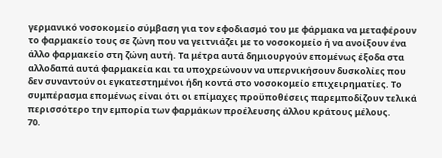γερμανικό νοσοκομείο σύμβαση για τον εφοδιασμό του με φάρμακα να μεταφέρουν το φαρμακείο τους σε ζώνη που να γειτνιάζει με το νοσοκομείο ή να ανοίξουν ένα άλλο φαρμακείο στη ζώνη αυτή. Τα μέτρα αυτά δημιουργούν επομένως έξοδα στα αλλοδαπά αυτά φαρμακεία και τα υποχρεώνουν να υπερνικήσουν δυσκολίες που δεν συναντούν οι εγκατεστημένοι ήδη κοντά στο νοσοκομείο επιχειρηματίες. Το συμπέρασμα επομένως είναι ότι οι επίμαχες προϋποθέσεις παρεμποδίζουν τελικά περισσότερο την εμπορία των φαρμάκων προέλευσης άλλου κράτους μέλους.
70.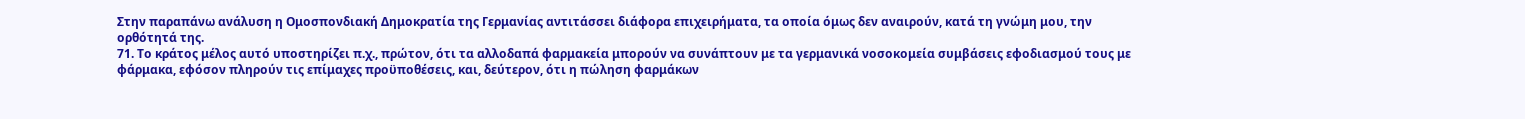Στην παραπάνω ανάλυση η Ομοσπονδιακή Δημοκρατία της Γερμανίας αντιτάσσει διάφορα επιχειρήματα, τα οποία όμως δεν αναιρούν, κατά τη γνώμη μου, την ορθότητά της.
71. Το κράτος μέλος αυτό υποστηρίζει π.χ., πρώτον, ότι τα αλλοδαπά φαρμακεία μπορούν να συνάπτουν με τα γερμανικά νοσοκομεία συμβάσεις εφοδιασμού τους με φάρμακα, εφόσον πληρούν τις επίμαχες προϋποθέσεις, και, δεύτερον, ότι η πώληση φαρμάκων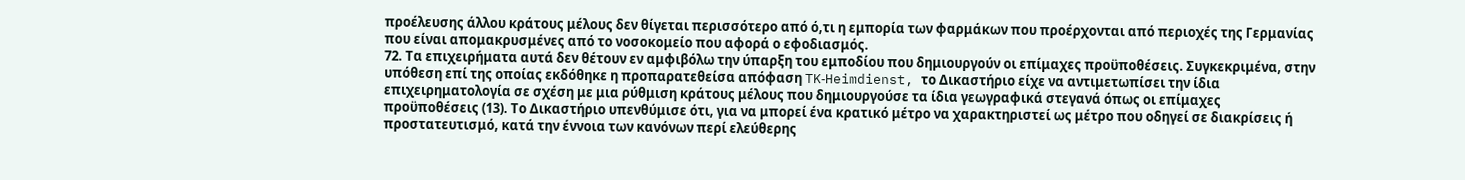προέλευσης άλλου κράτους μέλους δεν θίγεται περισσότερο από ό,τι η εμπορία των φαρμάκων που προέρχονται από περιοχές της Γερμανίας που είναι απομακρυσμένες από το νοσοκομείο που αφορά ο εφοδιασμός.
72. Τα επιχειρήματα αυτά δεν θέτουν εν αμφιβόλω την ύπαρξη του εμποδίου που δημιουργούν οι επίμαχες προϋποθέσεις. Συγκεκριμένα, στην υπόθεση επί της οποίας εκδόθηκε η προπαρατεθείσα απόφαση TK‑Heimdienst, το Δικαστήριο είχε να αντιμετωπίσει την ίδια επιχειρηματολογία σε σχέση με μια ρύθμιση κράτους μέλους που δημιουργούσε τα ίδια γεωγραφικά στεγανά όπως οι επίμαχες προϋποθέσεις (13). Το Δικαστήριο υπενθύμισε ότι, για να μπορεί ένα κρατικό μέτρο να χαρακτηριστεί ως μέτρο που οδηγεί σε διακρίσεις ή προστατευτισμό, κατά την έννοια των κανόνων περί ελεύθερης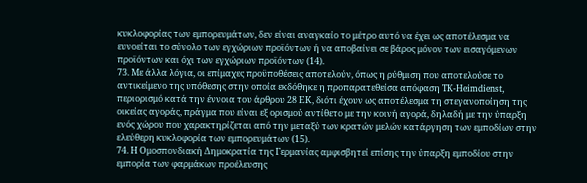κυκλοφορίας των εμπορευμάτων, δεν είναι αναγκαίο το μέτρο αυτό να έχει ως αποτέλεσμα να ευνοείται το σύνολο των εγχώριων προϊόντων ή να αποβαίνει σε βάρος μόνον των εισαγόμενων προϊόντων και όχι των εγχώριων προϊόντων (14).
73. Με άλλα λόγια, οι επίμαχες προϋποθέσεις αποτελούν, όπως η ρύθμιση που αποτελούσε το αντικείμενο της υπόθεσης στην οποία εκδόθηκε η προπαρατεθείσα απόφαση TK‑Heimdienst, περιορισμό κατά την έννοια του άρθρου 28 ΕΚ, διότι έχουν ως αποτέλεσμα τη στεγανοποίηση της οικείας αγοράς, πράγμα που είναι εξ ορισμού αντίθετο με την κοινή αγορά, δηλαδή με την ύπαρξη ενός χώρου που χαρακτηρίζεται από την μεταξύ των κρατών μελών κατάργηση των εμποδίων στην ελεύθερη κυκλοφορία των εμπορευμάτων (15).
74. Η Ομοσπονδιακή Δημοκρατία της Γερμανίας αμφισβητεί επίσης την ύπαρξη εμποδίου στην εμπορία των φαρμάκων προέλευσης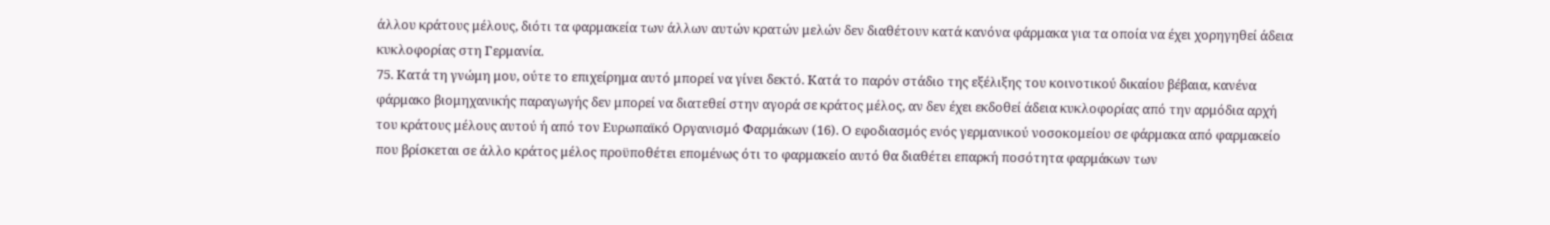άλλου κράτους μέλους, διότι τα φαρμακεία των άλλων αυτών κρατών μελών δεν διαθέτουν κατά κανόνα φάρμακα για τα οποία να έχει χορηγηθεί άδεια κυκλοφορίας στη Γερμανία.
75. Κατά τη γνώμη μου, ούτε το επιχείρημα αυτό μπορεί να γίνει δεκτό. Κατά το παρόν στάδιο της εξέλιξης του κοινοτικού δικαίου βέβαια, κανένα φάρμακο βιομηχανικής παραγωγής δεν μπορεί να διατεθεί στην αγορά σε κράτος μέλος, αν δεν έχει εκδοθεί άδεια κυκλοφορίας από την αρμόδια αρχή του κράτους μέλους αυτού ή από τον Ευρωπαϊκό Οργανισμό Φαρμάκων (16). Ο εφοδιασμός ενός γερμανικού νοσοκομείου σε φάρμακα από φαρμακείο που βρίσκεται σε άλλο κράτος μέλος προϋποθέτει επομένως ότι το φαρμακείο αυτό θα διαθέτει επαρκή ποσότητα φαρμάκων των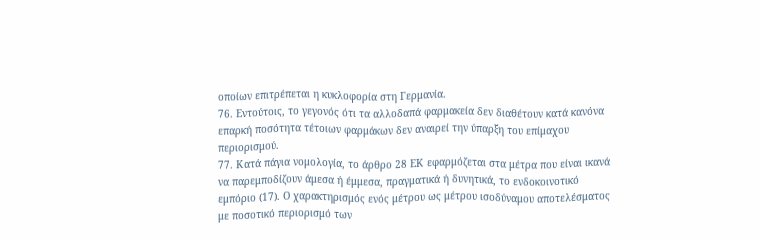οποίων επιτρέπεται η κυκλοφορία στη Γερμανία.
76. Εντούτοις, το γεγονός ότι τα αλλοδαπά φαρμακεία δεν διαθέτουν κατά κανόνα επαρκή ποσότητα τέτοιων φαρμάκων δεν αναιρεί την ύπαρξη του επίμαχου περιορισμού.
77. Κατά πάγια νομολογία, το άρθρο 28 ΕΚ εφαρμόζεται στα μέτρα που είναι ικανά να παρεμποδίζουν άμεσα ή έμμεσα, πραγματικά ή δυνητικά, το ενδοκοινοτικό εμπόριο (17). Ο χαρακτηρισμός ενός μέτρου ως μέτρου ισοδύναμου αποτελέσματος με ποσοτικό περιορισμό των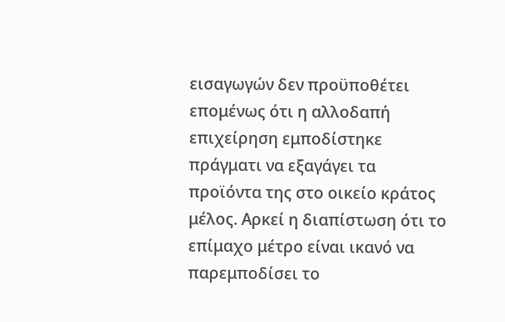εισαγωγών δεν προϋποθέτει επομένως ότι η αλλοδαπή επιχείρηση εμποδίστηκε πράγματι να εξαγάγει τα προϊόντα της στο οικείο κράτος μέλος. Αρκεί η διαπίστωση ότι το επίμαχο μέτρο είναι ικανό να παρεμποδίσει το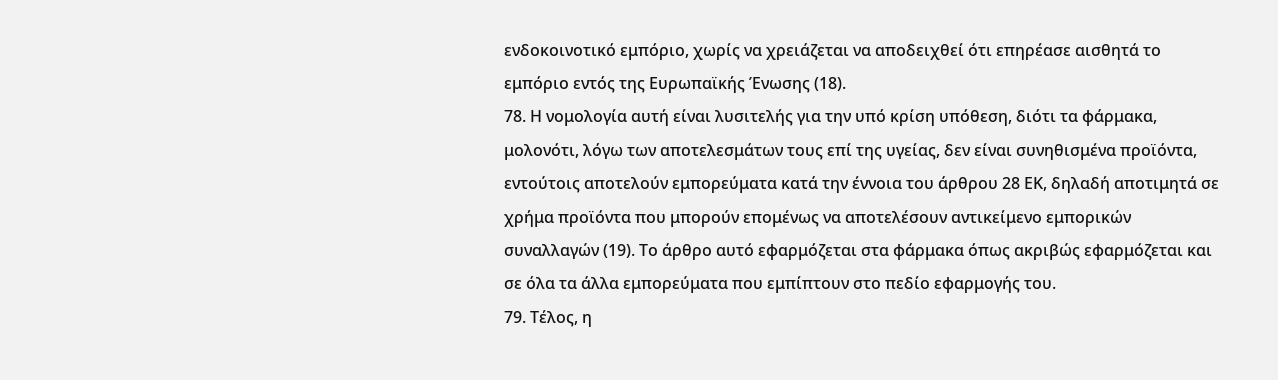ενδοκοινοτικό εμπόριο, χωρίς να χρειάζεται να αποδειχθεί ότι επηρέασε αισθητά το εμπόριο εντός της Ευρωπαϊκής Ένωσης (18).
78. Η νομολογία αυτή είναι λυσιτελής για την υπό κρίση υπόθεση, διότι τα φάρμακα, μολονότι, λόγω των αποτελεσμάτων τους επί της υγείας, δεν είναι συνηθισμένα προϊόντα, εντούτοις αποτελούν εμπορεύματα κατά την έννοια του άρθρου 28 ΕΚ, δηλαδή αποτιμητά σε χρήμα προϊόντα που μπορούν επομένως να αποτελέσουν αντικείμενο εμπορικών συναλλαγών (19). Το άρθρο αυτό εφαρμόζεται στα φάρμακα όπως ακριβώς εφαρμόζεται και σε όλα τα άλλα εμπορεύματα που εμπίπτουν στο πεδίο εφαρμογής του.
79. Τέλος, η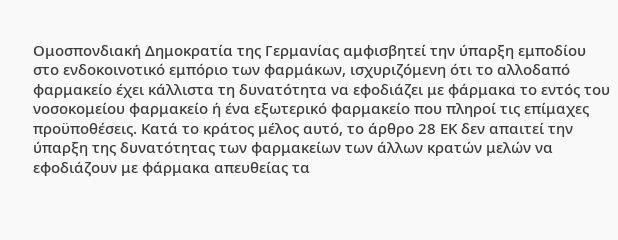Ομοσπονδιακή Δημοκρατία της Γερμανίας αμφισβητεί την ύπαρξη εμποδίου στο ενδοκοινοτικό εμπόριο των φαρμάκων, ισχυριζόμενη ότι το αλλοδαπό φαρμακείο έχει κάλλιστα τη δυνατότητα να εφοδιάζει με φάρμακα το εντός του νοσοκομείου φαρμακείο ή ένα εξωτερικό φαρμακείο που πληροί τις επίμαχες προϋποθέσεις. Κατά το κράτος μέλος αυτό, το άρθρο 28 ΕΚ δεν απαιτεί την ύπαρξη της δυνατότητας των φαρμακείων των άλλων κρατών μελών να εφοδιάζουν με φάρμακα απευθείας τα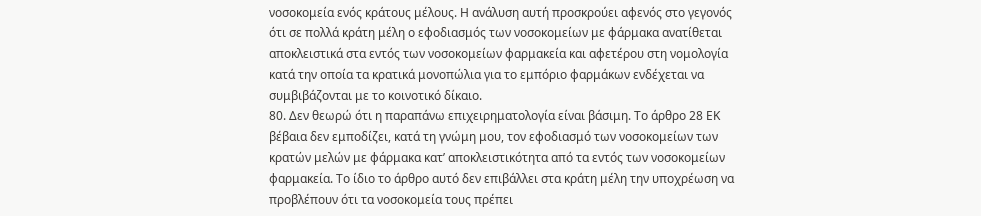νοσοκομεία ενός κράτους μέλους. Η ανάλυση αυτή προσκρούει αφενός στο γεγονός ότι σε πολλά κράτη μέλη ο εφοδιασμός των νοσοκομείων με φάρμακα ανατίθεται αποκλειστικά στα εντός των νοσοκομείων φαρμακεία και αφετέρου στη νομολογία κατά την οποία τα κρατικά μονοπώλια για το εμπόριο φαρμάκων ενδέχεται να συμβιβάζονται με το κοινοτικό δίκαιο.
80. Δεν θεωρώ ότι η παραπάνω επιχειρηματολογία είναι βάσιμη. Το άρθρο 28 ΕΚ βέβαια δεν εμποδίζει, κατά τη γνώμη μου, τον εφοδιασμό των νοσοκομείων των κρατών μελών με φάρμακα κατ’ αποκλειστικότητα από τα εντός των νοσοκομείων φαρμακεία. Το ίδιο το άρθρο αυτό δεν επιβάλλει στα κράτη μέλη την υποχρέωση να προβλέπουν ότι τα νοσοκομεία τους πρέπει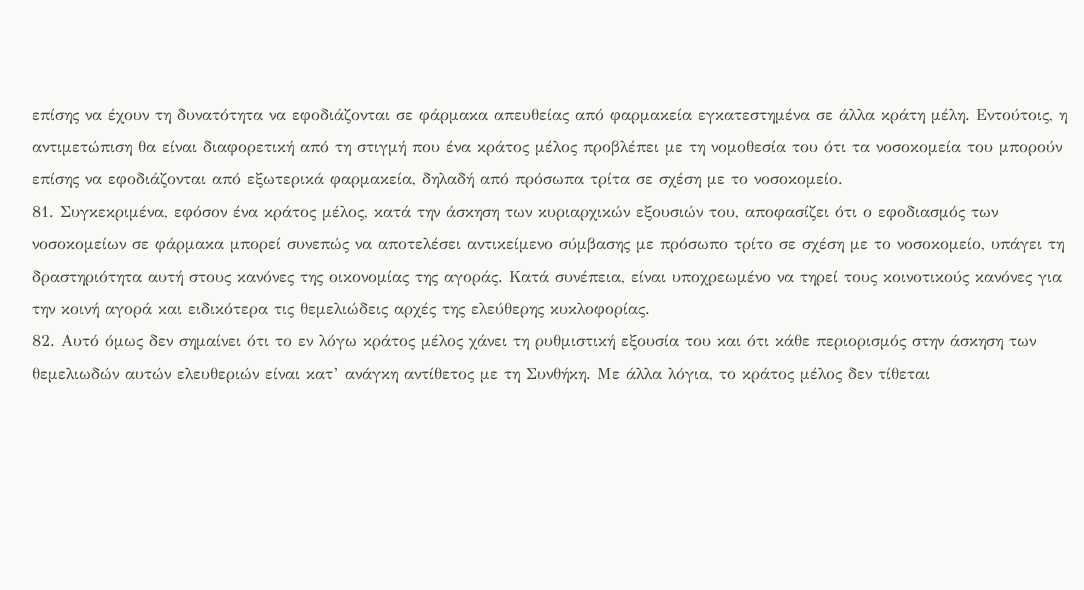επίσης να έχουν τη δυνατότητα να εφοδιάζονται σε φάρμακα απευθείας από φαρμακεία εγκατεστημένα σε άλλα κράτη μέλη. Εντούτοις, η αντιμετώπιση θα είναι διαφορετική από τη στιγμή που ένα κράτος μέλος προβλέπει με τη νομοθεσία του ότι τα νοσοκομεία του μπορούν επίσης να εφοδιάζονται από εξωτερικά φαρμακεία, δηλαδή από πρόσωπα τρίτα σε σχέση με το νοσοκομείο.
81. Συγκεκριμένα, εφόσον ένα κράτος μέλος, κατά την άσκηση των κυριαρχικών εξουσιών του, αποφασίζει ότι ο εφοδιασμός των νοσοκομείων σε φάρμακα μπορεί συνεπώς να αποτελέσει αντικείμενο σύμβασης με πρόσωπο τρίτο σε σχέση με το νοσοκομείο, υπάγει τη δραστηριότητα αυτή στους κανόνες της οικονομίας της αγοράς. Κατά συνέπεια, είναι υποχρεωμένο να τηρεί τους κοινοτικούς κανόνες για την κοινή αγορά και ειδικότερα τις θεμελιώδεις αρχές της ελεύθερης κυκλοφορίας.
82. Αυτό όμως δεν σημαίνει ότι το εν λόγω κράτος μέλος χάνει τη ρυθμιστική εξουσία του και ότι κάθε περιορισμός στην άσκηση των θεμελιωδών αυτών ελευθεριών είναι κατ’ ανάγκη αντίθετος με τη Συνθήκη. Με άλλα λόγια, το κράτος μέλος δεν τίθεται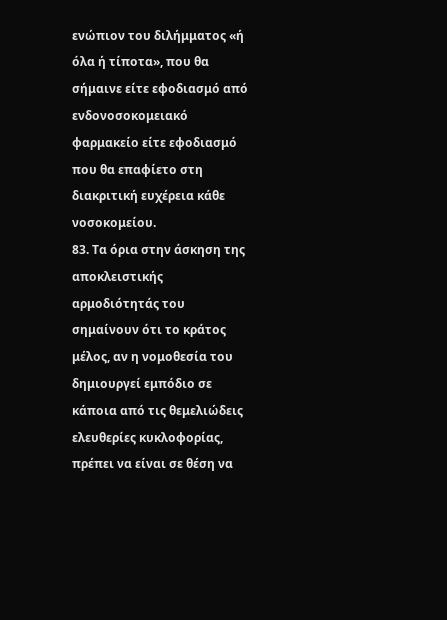ενώπιον του διλήμματος «ή όλα ή τίποτα», που θα σήμαινε είτε εφοδιασμό από ενδονοσοκομειακό φαρμακείο είτε εφοδιασμό που θα επαφίετο στη διακριτική ευχέρεια κάθε νοσοκομείου.
83. Τα όρια στην άσκηση της αποκλειστικής αρμοδιότητάς του σημαίνουν ότι το κράτος μέλος, αν η νομοθεσία του δημιουργεί εμπόδιο σε κάποια από τις θεμελιώδεις ελευθερίες κυκλοφορίας, πρέπει να είναι σε θέση να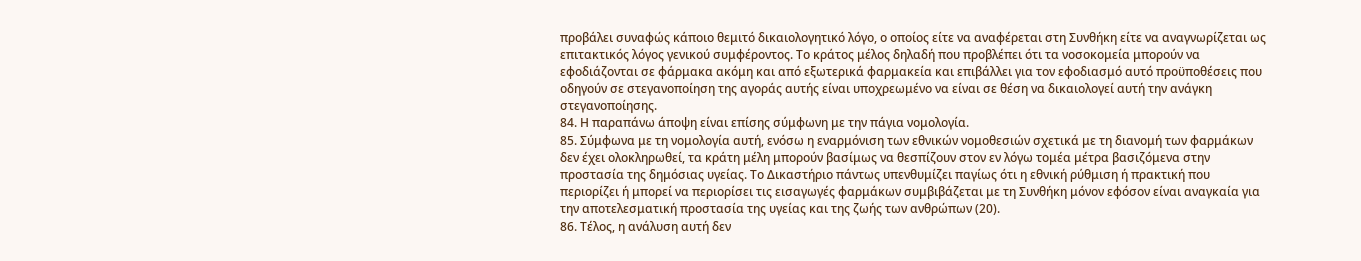προβάλει συναφώς κάποιο θεμιτό δικαιολογητικό λόγο, ο οποίος είτε να αναφέρεται στη Συνθήκη είτε να αναγνωρίζεται ως επιτακτικός λόγος γενικού συμφέροντος. Το κράτος μέλος δηλαδή που προβλέπει ότι τα νοσοκομεία μπορούν να εφοδιάζονται σε φάρμακα ακόμη και από εξωτερικά φαρμακεία και επιβάλλει για τον εφοδιασμό αυτό προϋποθέσεις που οδηγούν σε στεγανοποίηση της αγοράς αυτής είναι υποχρεωμένο να είναι σε θέση να δικαιολογεί αυτή την ανάγκη στεγανοποίησης.
84. Η παραπάνω άποψη είναι επίσης σύμφωνη με την πάγια νομολογία.
85. Σύμφωνα με τη νομολογία αυτή, ενόσω η εναρμόνιση των εθνικών νομοθεσιών σχετικά με τη διανομή των φαρμάκων δεν έχει ολοκληρωθεί, τα κράτη μέλη μπορούν βασίμως να θεσπίζουν στον εν λόγω τομέα μέτρα βασιζόμενα στην προστασία της δημόσιας υγείας. Το Δικαστήριο πάντως υπενθυμίζει παγίως ότι η εθνική ρύθμιση ή πρακτική που περιορίζει ή μπορεί να περιορίσει τις εισαγωγές φαρμάκων συμβιβάζεται με τη Συνθήκη μόνον εφόσον είναι αναγκαία για την αποτελεσματική προστασία της υγείας και της ζωής των ανθρώπων (20).
86. Τέλος, η ανάλυση αυτή δεν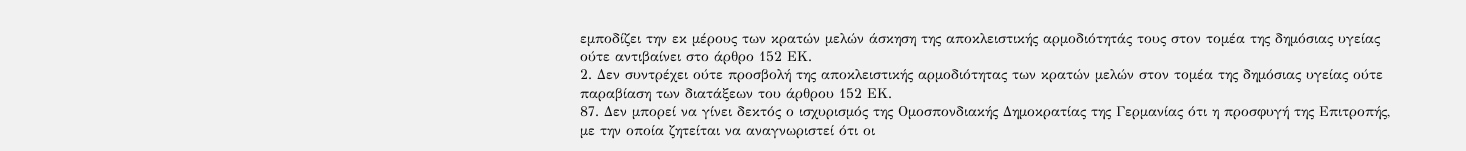εμποδίζει την εκ μέρους των κρατών μελών άσκηση της αποκλειστικής αρμοδιότητάς τους στον τομέα της δημόσιας υγείας ούτε αντιβαίνει στο άρθρο 152 ΕΚ.
2. Δεν συντρέχει ούτε προσβολή της αποκλειστικής αρμοδιότητας των κρατών μελών στον τομέα της δημόσιας υγείας ούτε παραβίαση των διατάξεων του άρθρου 152 ΕΚ.
87. Δεν μπορεί να γίνει δεκτός ο ισχυρισμός της Ομοσπονδιακής Δημοκρατίας της Γερμανίας ότι η προσφυγή της Επιτροπής, με την οποία ζητείται να αναγνωριστεί ότι οι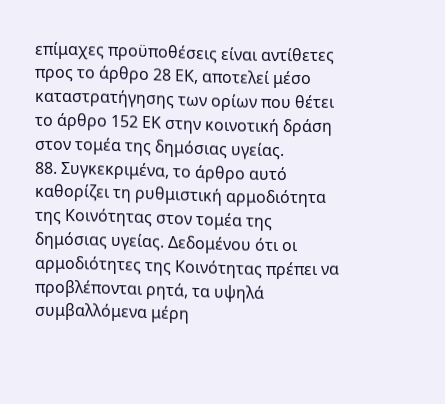επίμαχες προϋποθέσεις είναι αντίθετες προς το άρθρο 28 ΕΚ, αποτελεί μέσο καταστρατήγησης των ορίων που θέτει το άρθρο 152 ΕΚ στην κοινοτική δράση στον τομέα της δημόσιας υγείας.
88. Συγκεκριμένα, το άρθρο αυτό καθορίζει τη ρυθμιστική αρμοδιότητα της Κοινότητας στον τομέα της δημόσιας υγείας. Δεδομένου ότι οι αρμοδιότητες της Κοινότητας πρέπει να προβλέπονται ρητά, τα υψηλά συμβαλλόμενα μέρη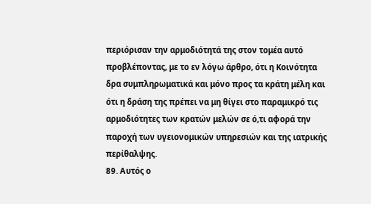περιόρισαν την αρμοδιότητά της στον τομέα αυτό προβλέποντας, με το εν λόγω άρθρο, ότι η Κοινότητα δρα συμπληρωματικά και μόνο προς τα κράτη μέλη και ότι η δράση της πρέπει να μη θίγει στο παραμικρό τις αρμοδιότητες των κρατών μελών σε ό,τι αφορά την παροχή των υγειονομικών υπηρεσιών και της ιατρικής περίθαλψης.
89. Αυτός ο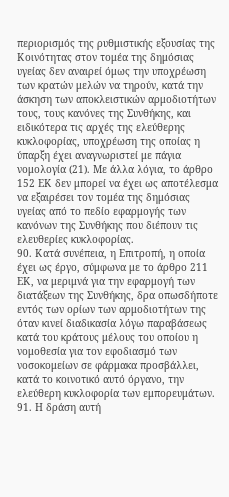περιορισμός της ρυθμιστικής εξουσίας της Κοινότητας στον τομέα της δημόσιας υγείας δεν αναιρεί όμως την υποχρέωση των κρατών μελών να τηρούν, κατά την άσκηση των αποκλειστικών αρμοδιοτήτων τους, τους κανόνες της Συνθήκης, και ειδικότερα τις αρχές της ελεύθερης κυκλοφορίας, υποχρέωση της οποίας η ύπαρξη έχει αναγνωριστεί με πάγια νομολογία (21). Με άλλα λόγια, το άρθρο 152 ΕΚ δεν μπορεί να έχει ως αποτέλεσμα να εξαιρέσει τον τομέα της δημόσιας υγείας από το πεδίο εφαρμογής των κανόνων της Συνθήκης που διέπουν τις ελευθερίες κυκλοφορίας.
90. Κατά συνέπεια, η Επιτροπή, η οποία έχει ως έργο, σύμφωνα με το άρθρο 211 ΕΚ, να μεριμνά για την εφαρμογή των διατάξεων της Συνθήκης, δρα οπωσδήποτε εντός των ορίων των αρμοδιοτήτων της όταν κινεί διαδικασία λόγω παραβάσεως κατά του κράτους μέλους του οποίου η νομοθεσία για τον εφοδιασμό των νοσοκομείων σε φάρμακα προσβάλλει, κατά το κοινοτικό αυτό όργανο, την ελεύθερη κυκλοφορία των εμπορευμάτων.
91. Η δράση αυτή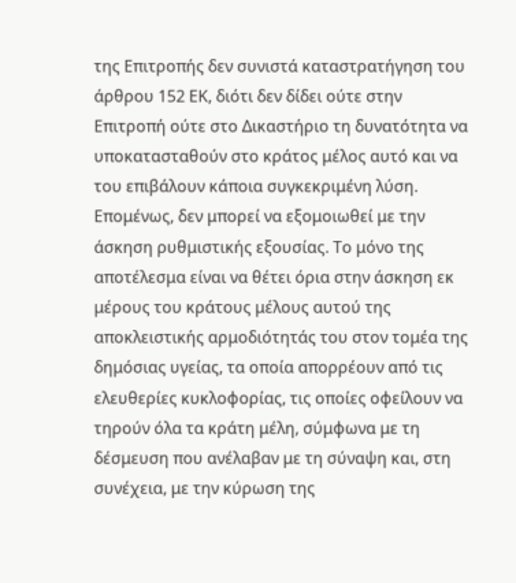της Επιτροπής δεν συνιστά καταστρατήγηση του άρθρου 152 ΕΚ, διότι δεν δίδει ούτε στην Επιτροπή ούτε στο Δικαστήριο τη δυνατότητα να υποκατασταθούν στο κράτος μέλος αυτό και να του επιβάλουν κάποια συγκεκριμένη λύση. Επομένως, δεν μπορεί να εξομοιωθεί με την άσκηση ρυθμιστικής εξουσίας. Το μόνο της αποτέλεσμα είναι να θέτει όρια στην άσκηση εκ μέρους του κράτους μέλους αυτού της αποκλειστικής αρμοδιότητάς του στον τομέα της δημόσιας υγείας, τα οποία απορρέουν από τις ελευθερίες κυκλοφορίας, τις οποίες οφείλουν να τηρούν όλα τα κράτη μέλη, σύμφωνα με τη δέσμευση που ανέλαβαν με τη σύναψη και, στη συνέχεια, με την κύρωση της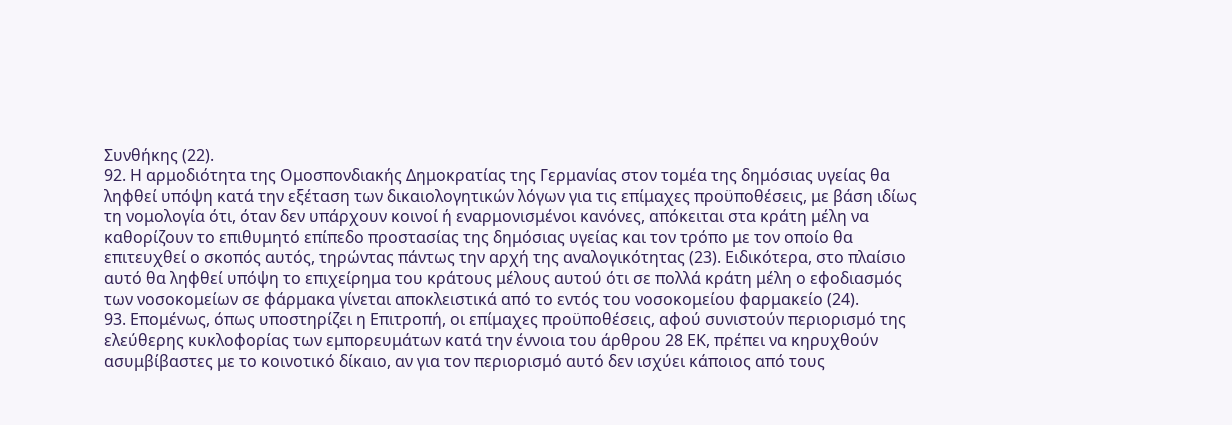Συνθήκης (22).
92. Η αρμοδιότητα της Ομοσπονδιακής Δημοκρατίας της Γερμανίας στον τομέα της δημόσιας υγείας θα ληφθεί υπόψη κατά την εξέταση των δικαιολογητικών λόγων για τις επίμαχες προϋποθέσεις, με βάση ιδίως τη νομολογία ότι, όταν δεν υπάρχουν κοινοί ή εναρμονισμένοι κανόνες, απόκειται στα κράτη μέλη να καθορίζουν το επιθυμητό επίπεδο προστασίας της δημόσιας υγείας και τον τρόπο με τον οποίο θα επιτευχθεί ο σκοπός αυτός, τηρώντας πάντως την αρχή της αναλογικότητας (23). Ειδικότερα, στο πλαίσιο αυτό θα ληφθεί υπόψη το επιχείρημα του κράτους μέλους αυτού ότι σε πολλά κράτη μέλη ο εφοδιασμός των νοσοκομείων σε φάρμακα γίνεται αποκλειστικά από το εντός του νοσοκομείου φαρμακείο (24).
93. Επομένως, όπως υποστηρίζει η Επιτροπή, οι επίμαχες προϋποθέσεις, αφού συνιστούν περιορισμό της ελεύθερης κυκλοφορίας των εμπορευμάτων κατά την έννοια του άρθρου 28 ΕΚ, πρέπει να κηρυχθούν ασυμβίβαστες με το κοινοτικό δίκαιο, αν για τον περιορισμό αυτό δεν ισχύει κάποιος από τους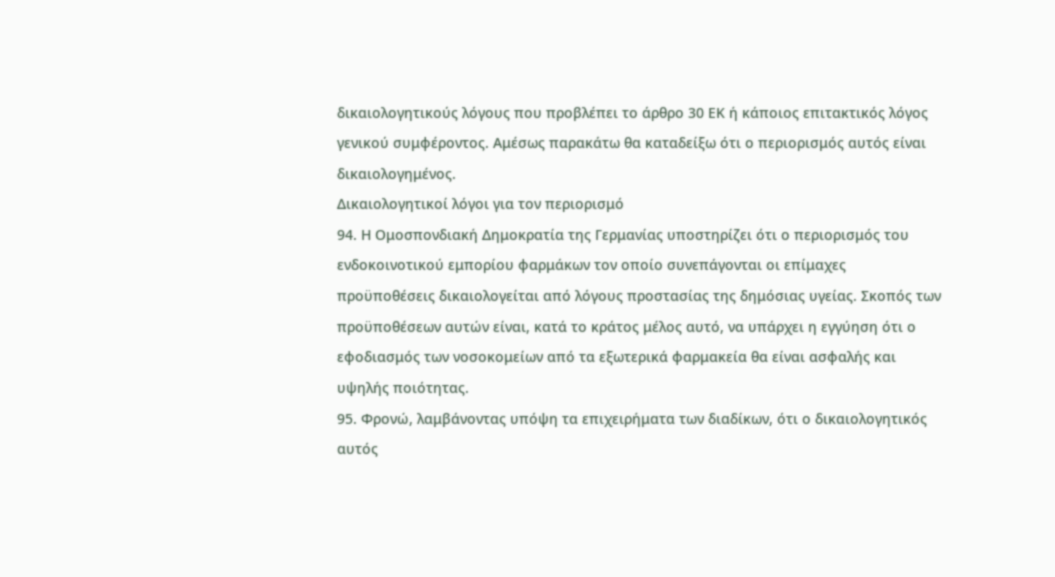δικαιολογητικούς λόγους που προβλέπει το άρθρο 30 ΕΚ ή κάποιος επιτακτικός λόγος γενικού συμφέροντος. Αμέσως παρακάτω θα καταδείξω ότι ο περιορισμός αυτός είναι δικαιολογημένος.
Δικαιολογητικοί λόγοι για τον περιορισμό
94. Η Ομοσπονδιακή Δημοκρατία της Γερμανίας υποστηρίζει ότι ο περιορισμός του ενδοκοινοτικού εμπορίου φαρμάκων τον οποίο συνεπάγονται οι επίμαχες προϋποθέσεις δικαιολογείται από λόγους προστασίας της δημόσιας υγείας. Σκοπός των προϋποθέσεων αυτών είναι, κατά το κράτος μέλος αυτό, να υπάρχει η εγγύηση ότι ο εφοδιασμός των νοσοκομείων από τα εξωτερικά φαρμακεία θα είναι ασφαλής και υψηλής ποιότητας.
95. Φρονώ, λαμβάνοντας υπόψη τα επιχειρήματα των διαδίκων, ότι ο δικαιολογητικός αυτός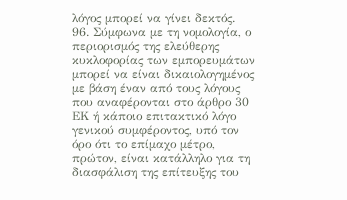λόγος μπορεί να γίνει δεκτός.
96. Σύμφωνα με τη νομολογία, ο περιορισμός της ελεύθερης κυκλοφορίας των εμπορευμάτων μπορεί να είναι δικαιολογημένος με βάση έναν από τους λόγους που αναφέρονται στο άρθρο 30 ΕΚ ή κάποιο επιτακτικό λόγο γενικού συμφέροντος, υπό τον όρο ότι το επίμαχο μέτρο, πρώτον, είναι κατάλληλο για τη διασφάλιση της επίτευξης του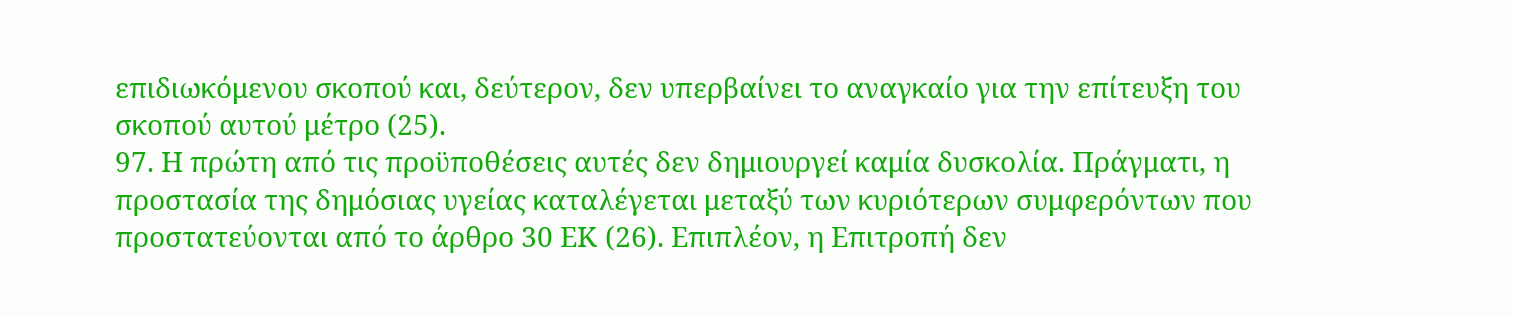επιδιωκόμενου σκοπού και, δεύτερον, δεν υπερβαίνει το αναγκαίο για την επίτευξη του σκοπού αυτού μέτρο (25).
97. Η πρώτη από τις προϋποθέσεις αυτές δεν δημιουργεί καμία δυσκολία. Πράγματι, η προστασία της δημόσιας υγείας καταλέγεται μεταξύ των κυριότερων συμφερόντων που προστατεύονται από το άρθρο 30 ΕΚ (26). Επιπλέον, η Επιτροπή δεν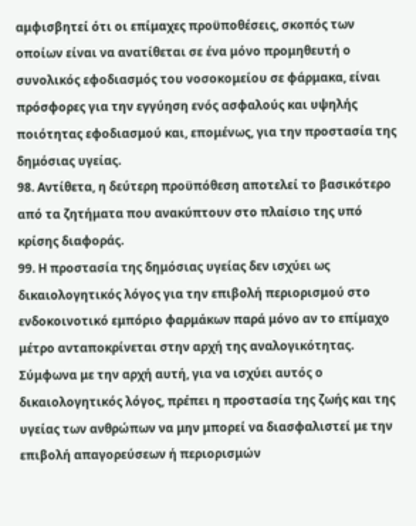αμφισβητεί ότι οι επίμαχες προϋποθέσεις, σκοπός των οποίων είναι να ανατίθεται σε ένα μόνο προμηθευτή ο συνολικός εφοδιασμός του νοσοκομείου σε φάρμακα, είναι πρόσφορες για την εγγύηση ενός ασφαλούς και υψηλής ποιότητας εφοδιασμού και, επομένως, για την προστασία της δημόσιας υγείας.
98. Αντίθετα, η δεύτερη προϋπόθεση αποτελεί το βασικότερο από τα ζητήματα που ανακύπτουν στο πλαίσιο της υπό κρίσης διαφοράς.
99. Η προστασία της δημόσιας υγείας δεν ισχύει ως δικαιολογητικός λόγος για την επιβολή περιορισμού στο ενδοκοινοτικό εμπόριο φαρμάκων παρά μόνο αν το επίμαχο μέτρο ανταποκρίνεται στην αρχή της αναλογικότητας. Σύμφωνα με την αρχή αυτή, για να ισχύει αυτός ο δικαιολογητικός λόγος, πρέπει η προστασία της ζωής και της υγείας των ανθρώπων να μην μπορεί να διασφαλιστεί με την επιβολή απαγορεύσεων ή περιορισμών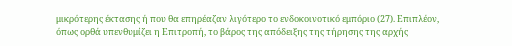μικρότερης έκτασης ή που θα επηρέαζαν λιγότερο το ενδοκοινοτικό εμπόριο (27). Επιπλέον, όπως ορθά υπενθυμίζει η Επιτροπή, το βάρος της απόδειξης της τήρησης της αρχής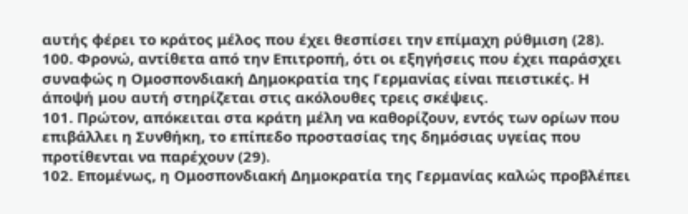αυτής φέρει το κράτος μέλος που έχει θεσπίσει την επίμαχη ρύθμιση (28).
100. Φρονώ, αντίθετα από την Επιτροπή, ότι οι εξηγήσεις που έχει παράσχει συναφώς η Ομοσπονδιακή Δημοκρατία της Γερμανίας είναι πειστικές. Η άποψή μου αυτή στηρίζεται στις ακόλουθες τρεις σκέψεις.
101. Πρώτον, απόκειται στα κράτη μέλη να καθορίζουν, εντός των ορίων που επιβάλλει η Συνθήκη, το επίπεδο προστασίας της δημόσιας υγείας που προτίθενται να παρέχουν (29).
102. Επομένως, η Ομοσπονδιακή Δημοκρατία της Γερμανίας καλώς προβλέπει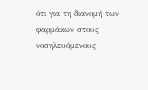ότι για τη διανομή των φαρμάκων στους νοσηλευόμενους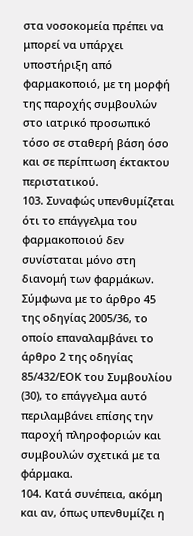στα νοσοκομεία πρέπει να μπορεί να υπάρχει υποστήριξη από φαρμακοποιό, με τη μορφή της παροχής συμβουλών στο ιατρικό προσωπικό τόσο σε σταθερή βάση όσο και σε περίπτωση έκτακτου περιστατικού.
103. Συναφώς υπενθυμίζεται ότι το επάγγελμα του φαρμακοποιού δεν συνίσταται μόνο στη διανομή των φαρμάκων. Σύμφωνα με το άρθρο 45 της οδηγίας 2005/36, το οποίο επαναλαμβάνει το άρθρο 2 της οδηγίας 85/432/ΕΟΚ του Συμβουλίου (30), το επάγγελμα αυτό περιλαμβάνει επίσης την παροχή πληροφοριών και συμβουλών σχετικά με τα φάρμακα.
104. Κατά συνέπεια, ακόμη και αν, όπως υπενθυμίζει η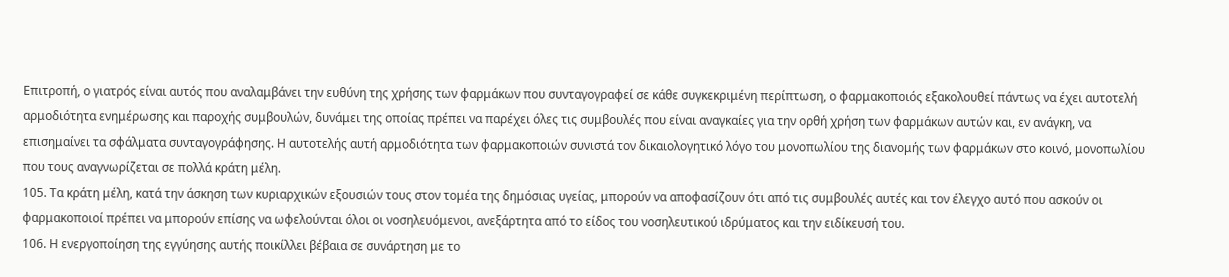Επιτροπή, ο γιατρός είναι αυτός που αναλαμβάνει την ευθύνη της χρήσης των φαρμάκων που συνταγογραφεί σε κάθε συγκεκριμένη περίπτωση, ο φαρμακοποιός εξακολουθεί πάντως να έχει αυτοτελή αρμοδιότητα ενημέρωσης και παροχής συμβουλών, δυνάμει της οποίας πρέπει να παρέχει όλες τις συμβουλές που είναι αναγκαίες για την ορθή χρήση των φαρμάκων αυτών και, εν ανάγκη, να επισημαίνει τα σφάλματα συνταγογράφησης. Η αυτοτελής αυτή αρμοδιότητα των φαρμακοποιών συνιστά τον δικαιολογητικό λόγο του μονοπωλίου της διανομής των φαρμάκων στο κοινό, μονοπωλίου που τους αναγνωρίζεται σε πολλά κράτη μέλη.
105. Τα κράτη μέλη, κατά την άσκηση των κυριαρχικών εξουσιών τους στον τομέα της δημόσιας υγείας, μπορούν να αποφασίζουν ότι από τις συμβουλές αυτές και τον έλεγχο αυτό που ασκούν οι φαρμακοποιοί πρέπει να μπορούν επίσης να ωφελούνται όλοι οι νοσηλευόμενοι, ανεξάρτητα από το είδος του νοσηλευτικού ιδρύματος και την ειδίκευσή του.
106. Η ενεργοποίηση της εγγύησης αυτής ποικίλλει βέβαια σε συνάρτηση με το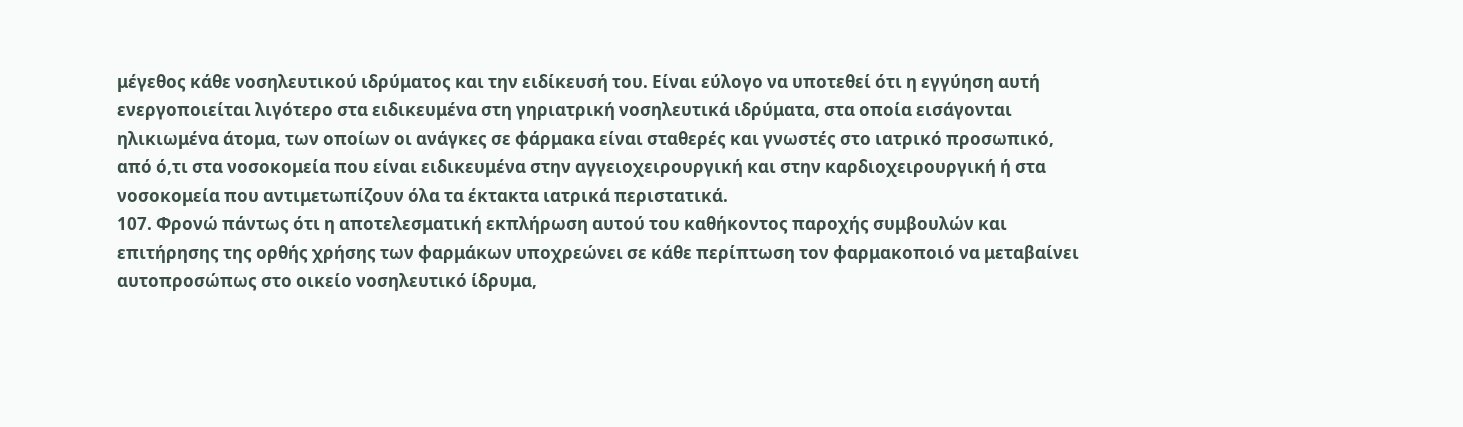μέγεθος κάθε νοσηλευτικού ιδρύματος και την ειδίκευσή του. Είναι εύλογο να υποτεθεί ότι η εγγύηση αυτή ενεργοποιείται λιγότερο στα ειδικευμένα στη γηριατρική νοσηλευτικά ιδρύματα, στα οποία εισάγονται ηλικιωμένα άτομα, των οποίων οι ανάγκες σε φάρμακα είναι σταθερές και γνωστές στο ιατρικό προσωπικό, από ό,τι στα νοσοκομεία που είναι ειδικευμένα στην αγγειοχειρουργική και στην καρδιοχειρουργική ή στα νοσοκομεία που αντιμετωπίζουν όλα τα έκτακτα ιατρικά περιστατικά.
107. Φρονώ πάντως ότι η αποτελεσματική εκπλήρωση αυτού του καθήκοντος παροχής συμβουλών και επιτήρησης της ορθής χρήσης των φαρμάκων υποχρεώνει σε κάθε περίπτωση τον φαρμακοποιό να μεταβαίνει αυτοπροσώπως στο οικείο νοσηλευτικό ίδρυμα,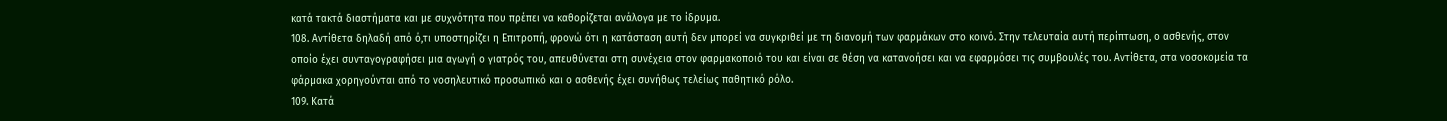κατά τακτά διαστήματα και με συχνότητα που πρέπει να καθορίζεται ανάλογα με το ίδρυμα.
108. Αντίθετα δηλαδή από ό,τι υποστηρίζει η Επιτροπή, φρονώ ότι η κατάσταση αυτή δεν μπορεί να συγκριθεί με τη διανομή των φαρμάκων στο κοινό. Στην τελευταία αυτή περίπτωση, ο ασθενής, στον οποίο έχει συνταγογραφήσει μια αγωγή ο γιατρός του, απευθύνεται στη συνέχεια στον φαρμακοποιό του και είναι σε θέση να κατανοήσει και να εφαρμόσει τις συμβουλές του. Αντίθετα, στα νοσοκομεία τα φάρμακα χορηγούνται από το νοσηλευτικό προσωπικό και ο ασθενής έχει συνήθως τελείως παθητικό ρόλο.
109. Κατά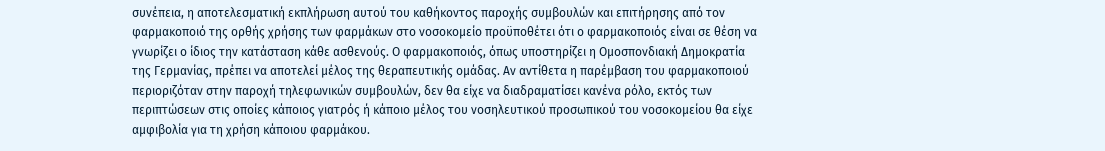συνέπεια, η αποτελεσματική εκπλήρωση αυτού του καθήκοντος παροχής συμβουλών και επιτήρησης από τον φαρμακοποιό της ορθής χρήσης των φαρμάκων στο νοσοκομείο προϋποθέτει ότι ο φαρμακοποιός είναι σε θέση να γνωρίζει ο ίδιος την κατάσταση κάθε ασθενούς. Ο φαρμακοποιός, όπως υποστηρίζει η Ομοσπονδιακή Δημοκρατία της Γερμανίας, πρέπει να αποτελεί μέλος της θεραπευτικής ομάδας. Αν αντίθετα η παρέμβαση του φαρμακοποιού περιοριζόταν στην παροχή τηλεφωνικών συμβουλών, δεν θα είχε να διαδραματίσει κανένα ρόλο, εκτός των περιπτώσεων στις οποίες κάποιος γιατρός ή κάποιο μέλος του νοσηλευτικού προσωπικού του νοσοκομείου θα είχε αμφιβολία για τη χρήση κάποιου φαρμάκου.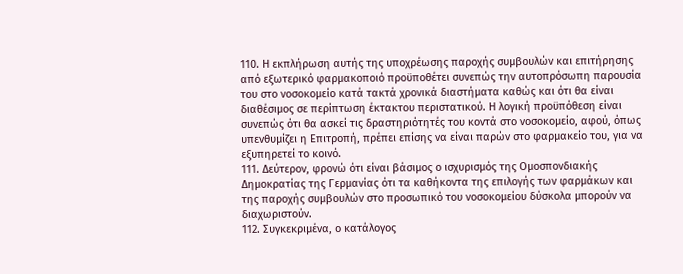110. Η εκπλήρωση αυτής της υποχρέωσης παροχής συμβουλών και επιτήρησης από εξωτερικό φαρμακοποιό προϋποθέτει συνεπώς την αυτοπρόσωπη παρουσία του στο νοσοκομείο κατά τακτά χρονικά διαστήματα καθώς και ότι θα είναι διαθέσιμος σε περίπτωση έκτακτου περιστατικού. Η λογική προϋπόθεση είναι συνεπώς ότι θα ασκεί τις δραστηριότητές του κοντά στο νοσοκομείο, αφού, όπως υπενθυμίζει η Επιτροπή, πρέπει επίσης να είναι παρών στο φαρμακείο του, για να εξυπηρετεί το κοινό.
111. Δεύτερον, φρονώ ότι είναι βάσιμος ο ισχυρισμός της Ομοσπονδιακής Δημοκρατίας της Γερμανίας ότι τα καθήκοντα της επιλογής των φαρμάκων και της παροχής συμβουλών στο προσωπικό του νοσοκομείου δύσκολα μπορούν να διαχωριστούν.
112. Συγκεκριμένα, ο κατάλογος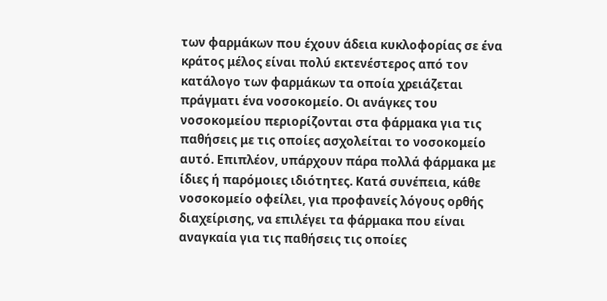των φαρμάκων που έχουν άδεια κυκλοφορίας σε ένα κράτος μέλος είναι πολύ εκτενέστερος από τον κατάλογο των φαρμάκων τα οποία χρειάζεται πράγματι ένα νοσοκομείο. Οι ανάγκες του νοσοκομείου περιορίζονται στα φάρμακα για τις παθήσεις με τις οποίες ασχολείται το νοσοκομείο αυτό. Επιπλέον, υπάρχουν πάρα πολλά φάρμακα με ίδιες ή παρόμοιες ιδιότητες. Κατά συνέπεια, κάθε νοσοκομείο οφείλει, για προφανείς λόγους ορθής διαχείρισης, να επιλέγει τα φάρμακα που είναι αναγκαία για τις παθήσεις τις οποίες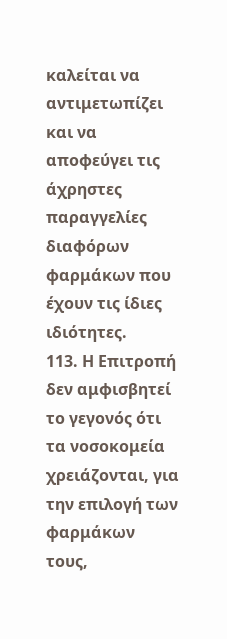καλείται να αντιμετωπίζει και να αποφεύγει τις άχρηστες παραγγελίες διαφόρων φαρμάκων που έχουν τις ίδιες ιδιότητες.
113. Η Επιτροπή δεν αμφισβητεί το γεγονός ότι τα νοσοκομεία χρειάζονται, για την επιλογή των φαρμάκων τους,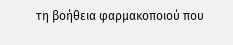τη βοήθεια φαρμακοποιού που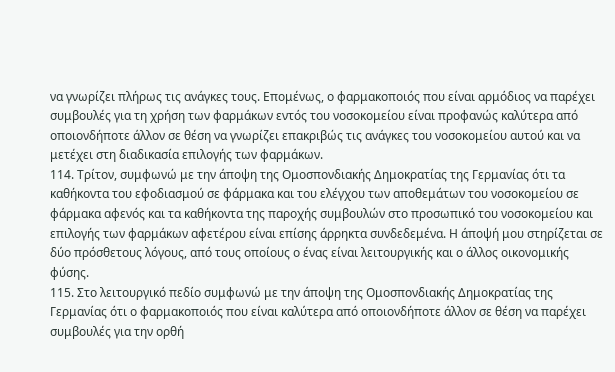να γνωρίζει πλήρως τις ανάγκες τους. Επομένως, ο φαρμακοποιός που είναι αρμόδιος να παρέχει συμβουλές για τη χρήση των φαρμάκων εντός του νοσοκομείου είναι προφανώς καλύτερα από οποιονδήποτε άλλον σε θέση να γνωρίζει επακριβώς τις ανάγκες του νοσοκομείου αυτού και να μετέχει στη διαδικασία επιλογής των φαρμάκων.
114. Τρίτον, συμφωνώ με την άποψη της Ομοσπονδιακής Δημοκρατίας της Γερμανίας ότι τα καθήκοντα του εφοδιασμού σε φάρμακα και του ελέγχου των αποθεμάτων του νοσοκομείου σε φάρμακα αφενός και τα καθήκοντα της παροχής συμβουλών στο προσωπικό του νοσοκομείου και επιλογής των φαρμάκων αφετέρου είναι επίσης άρρηκτα συνδεδεμένα. Η άποψή μου στηρίζεται σε δύο πρόσθετους λόγους, από τους οποίους ο ένας είναι λειτουργικής και ο άλλος οικονομικής φύσης.
115. Στο λειτουργικό πεδίο συμφωνώ με την άποψη της Ομοσπονδιακής Δημοκρατίας της Γερμανίας ότι ο φαρμακοποιός που είναι καλύτερα από οποιονδήποτε άλλον σε θέση να παρέχει συμβουλές για την ορθή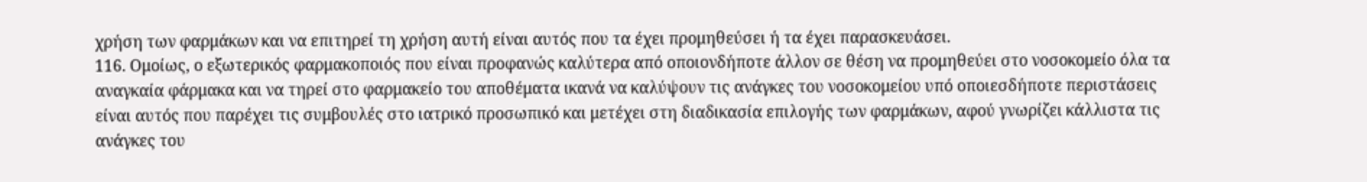χρήση των φαρμάκων και να επιτηρεί τη χρήση αυτή είναι αυτός που τα έχει προμηθεύσει ή τα έχει παρασκευάσει.
116. Ομοίως, ο εξωτερικός φαρμακοποιός που είναι προφανώς καλύτερα από οποιονδήποτε άλλον σε θέση να προμηθεύει στο νοσοκομείο όλα τα αναγκαία φάρμακα και να τηρεί στο φαρμακείο του αποθέματα ικανά να καλύψουν τις ανάγκες του νοσοκομείου υπό οποιεσδήποτε περιστάσεις είναι αυτός που παρέχει τις συμβουλές στο ιατρικό προσωπικό και μετέχει στη διαδικασία επιλογής των φαρμάκων, αφού γνωρίζει κάλλιστα τις ανάγκες του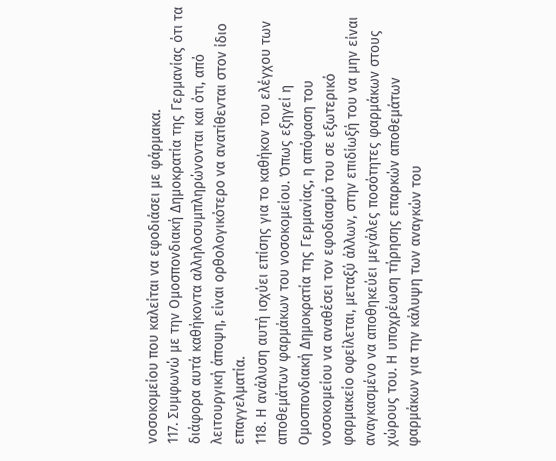νοσοκομείου που καλείται να εφοδιάσει με φάρμακα.
117. Συμφωνώ με την Ομοσπονδιακή Δημοκρατία της Γερμανίας ότι τα διάφορα αυτά καθήκοντα αλληλοσυμπληρώνονται και ότι, από λειτουργική άποψη, είναι ορθολογικότερο να ανατίθενται στον ίδιο επαγγελματία.
118. Η ανάλυση αυτή ισχύει επίσης για το καθήκον του ελέγχου των αποθεμάτων φαρμάκων του νοσοκομείου. Όπως εξηγεί η Ομοσπονδιακή Δημοκρατία της Γερμανίας, η απόφαση του νοσοκομείου να αναθέσει τον εφοδιασμό του σε εξωτερικό φαρμακείο οφείλεται, μεταξύ άλλων, στην επιδίωξή του να μην είναι αναγκασμένο να αποθηκεύει μεγάλες ποσότητες φαρμάκων στους χώρους του. Η υποχρέωση τήρησης επαρκών αποθεμάτων φαρμάκων για την κάλυψη των αναγκών του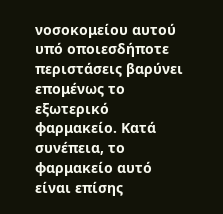νοσοκομείου αυτού υπό οποιεσδήποτε περιστάσεις βαρύνει επομένως το εξωτερικό φαρμακείο. Κατά συνέπεια, το φαρμακείο αυτό είναι επίσης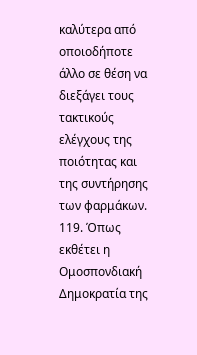καλύτερα από οποιοδήποτε άλλο σε θέση να διεξάγει τους τακτικούς ελέγχους της ποιότητας και της συντήρησης των φαρμάκων.
119. Όπως εκθέτει η Ομοσπονδιακή Δημοκρατία της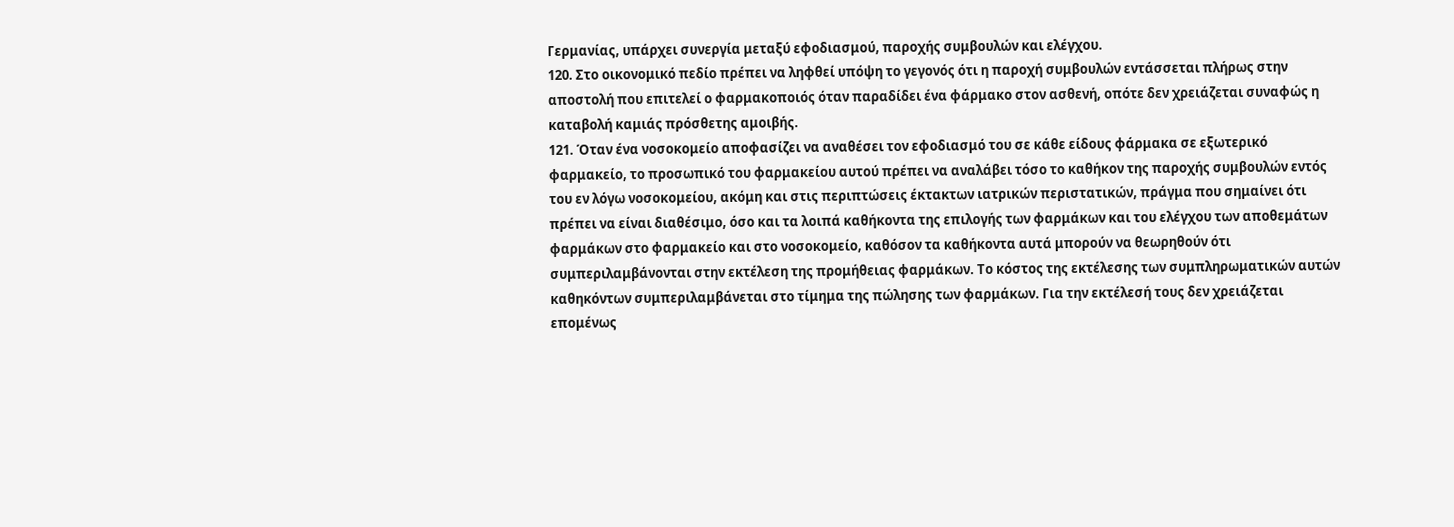Γερμανίας, υπάρχει συνεργία μεταξύ εφοδιασμού, παροχής συμβουλών και ελέγχου.
120. Στο οικονομικό πεδίο πρέπει να ληφθεί υπόψη το γεγονός ότι η παροχή συμβουλών εντάσσεται πλήρως στην αποστολή που επιτελεί ο φαρμακοποιός όταν παραδίδει ένα φάρμακο στον ασθενή, οπότε δεν χρειάζεται συναφώς η καταβολή καμιάς πρόσθετης αμοιβής.
121. Όταν ένα νοσοκομείο αποφασίζει να αναθέσει τον εφοδιασμό του σε κάθε είδους φάρμακα σε εξωτερικό φαρμακείο, το προσωπικό του φαρμακείου αυτού πρέπει να αναλάβει τόσο το καθήκον της παροχής συμβουλών εντός του εν λόγω νοσοκομείου, ακόμη και στις περιπτώσεις έκτακτων ιατρικών περιστατικών, πράγμα που σημαίνει ότι πρέπει να είναι διαθέσιμο, όσο και τα λοιπά καθήκοντα της επιλογής των φαρμάκων και του ελέγχου των αποθεμάτων φαρμάκων στο φαρμακείο και στο νοσοκομείο, καθόσον τα καθήκοντα αυτά μπορούν να θεωρηθούν ότι συμπεριλαμβάνονται στην εκτέλεση της προμήθειας φαρμάκων. Το κόστος της εκτέλεσης των συμπληρωματικών αυτών καθηκόντων συμπεριλαμβάνεται στο τίμημα της πώλησης των φαρμάκων. Για την εκτέλεσή τους δεν χρειάζεται επομένως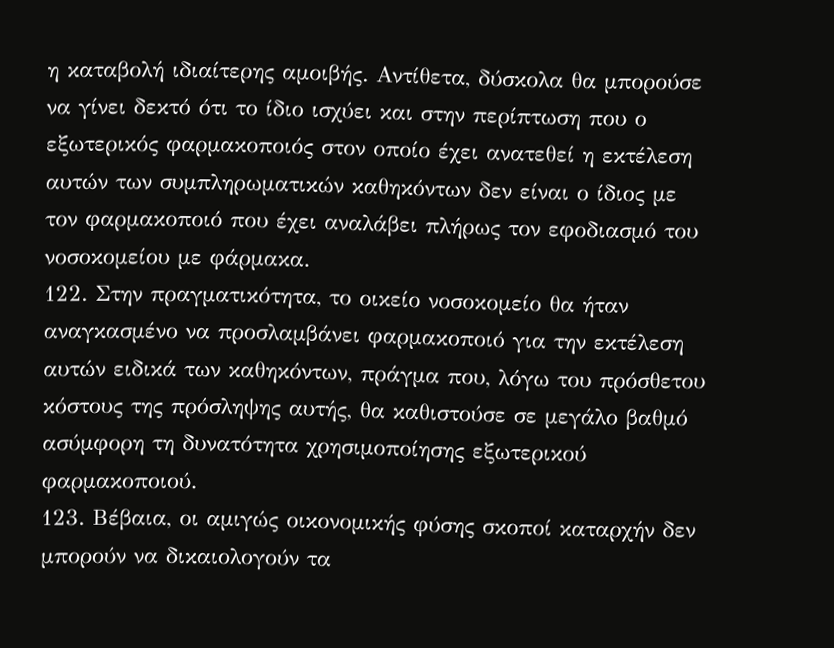η καταβολή ιδιαίτερης αμοιβής. Αντίθετα, δύσκολα θα μπορούσε να γίνει δεκτό ότι το ίδιο ισχύει και στην περίπτωση που ο εξωτερικός φαρμακοποιός στον οποίο έχει ανατεθεί η εκτέλεση αυτών των συμπληρωματικών καθηκόντων δεν είναι ο ίδιος με τον φαρμακοποιό που έχει αναλάβει πλήρως τον εφοδιασμό του νοσοκομείου με φάρμακα.
122. Στην πραγματικότητα, το οικείο νοσοκομείο θα ήταν αναγκασμένο να προσλαμβάνει φαρμακοποιό για την εκτέλεση αυτών ειδικά των καθηκόντων, πράγμα που, λόγω του πρόσθετου κόστους της πρόσληψης αυτής, θα καθιστούσε σε μεγάλο βαθμό ασύμφορη τη δυνατότητα χρησιμοποίησης εξωτερικού φαρμακοποιού.
123. Βέβαια, οι αμιγώς οικονομικής φύσης σκοποί καταρχήν δεν μπορούν να δικαιολογούν τα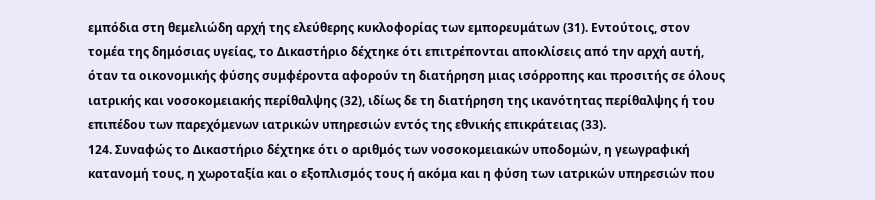εμπόδια στη θεμελιώδη αρχή της ελεύθερης κυκλοφορίας των εμπορευμάτων (31). Εντούτοις, στον τομέα της δημόσιας υγείας, το Δικαστήριο δέχτηκε ότι επιτρέπονται αποκλίσεις από την αρχή αυτή, όταν τα οικονομικής φύσης συμφέροντα αφορούν τη διατήρηση μιας ισόρροπης και προσιτής σε όλους ιατρικής και νοσοκομειακής περίθαλψης (32), ιδίως δε τη διατήρηση της ικανότητας περίθαλψης ή του επιπέδου των παρεχόμενων ιατρικών υπηρεσιών εντός της εθνικής επικράτειας (33).
124. Συναφώς το Δικαστήριο δέχτηκε ότι ο αριθμός των νοσοκομειακών υποδομών, η γεωγραφική κατανομή τους, η χωροταξία και ο εξοπλισμός τους ή ακόμα και η φύση των ιατρικών υπηρεσιών που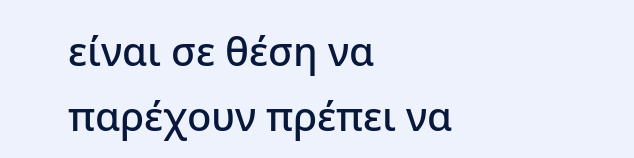είναι σε θέση να παρέχουν πρέπει να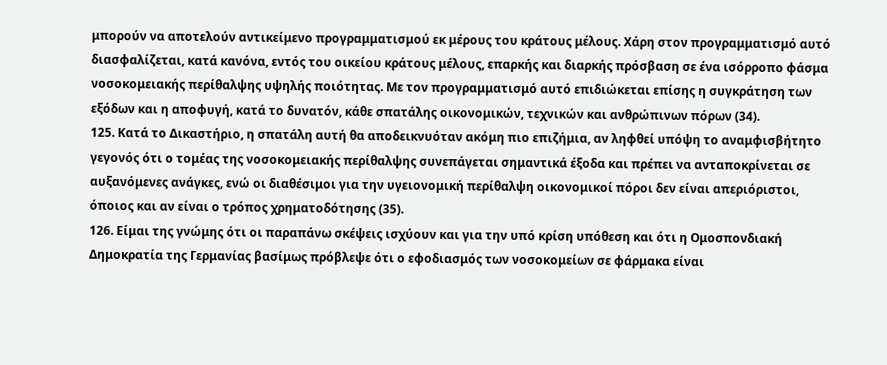μπορούν να αποτελούν αντικείμενο προγραμματισμού εκ μέρους του κράτους μέλους. Χάρη στον προγραμματισμό αυτό διασφαλίζεται, κατά κανόνα, εντός του οικείου κράτους μέλους, επαρκής και διαρκής πρόσβαση σε ένα ισόρροπο φάσμα νοσοκομειακής περίθαλψης υψηλής ποιότητας. Με τον προγραμματισμό αυτό επιδιώκεται επίσης η συγκράτηση των εξόδων και η αποφυγή, κατά το δυνατόν, κάθε σπατάλης οικονομικών, τεχνικών και ανθρώπινων πόρων (34).
125. Κατά το Δικαστήριο, η σπατάλη αυτή θα αποδεικνυόταν ακόμη πιο επιζήμια, αν ληφθεί υπόψη το αναμφισβήτητο γεγονός ότι ο τομέας της νοσοκομειακής περίθαλψης συνεπάγεται σημαντικά έξοδα και πρέπει να ανταποκρίνεται σε αυξανόμενες ανάγκες, ενώ οι διαθέσιμοι για την υγειονομική περίθαλψη οικονομικοί πόροι δεν είναι απεριόριστοι, όποιος και αν είναι ο τρόπος χρηματοδότησης (35).
126. Είμαι της γνώμης ότι οι παραπάνω σκέψεις ισχύουν και για την υπό κρίση υπόθεση και ότι η Ομοσπονδιακή Δημοκρατία της Γερμανίας βασίμως πρόβλεψε ότι ο εφοδιασμός των νοσοκομείων σε φάρμακα είναι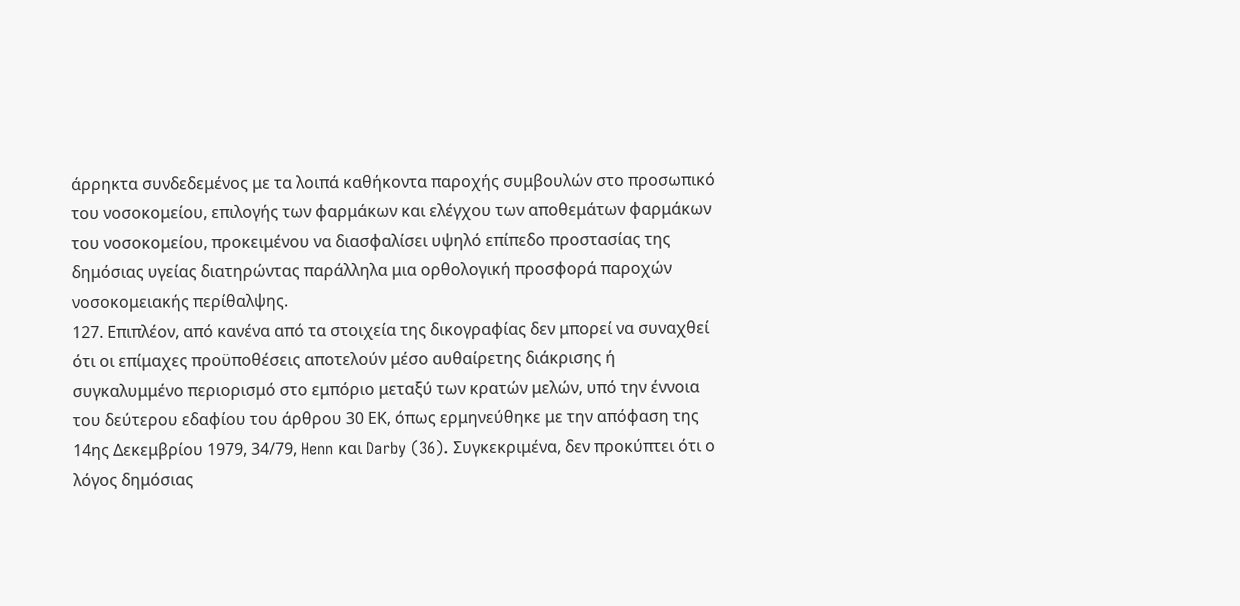άρρηκτα συνδεδεμένος με τα λοιπά καθήκοντα παροχής συμβουλών στο προσωπικό του νοσοκομείου, επιλογής των φαρμάκων και ελέγχου των αποθεμάτων φαρμάκων του νοσοκομείου, προκειμένου να διασφαλίσει υψηλό επίπεδο προστασίας της δημόσιας υγείας διατηρώντας παράλληλα μια ορθολογική προσφορά παροχών νοσοκομειακής περίθαλψης.
127. Επιπλέον, από κανένα από τα στοιχεία της δικογραφίας δεν μπορεί να συναχθεί ότι οι επίμαχες προϋποθέσεις αποτελούν μέσο αυθαίρετης διάκρισης ή συγκαλυμμένο περιορισμό στο εμπόριο μεταξύ των κρατών μελών, υπό την έννοια του δεύτερου εδαφίου του άρθρου 30 ΕΚ, όπως ερμηνεύθηκε με την απόφαση της 14ης Δεκεμβρίου 1979, 34/79, Henn και Darby (36). Συγκεκριμένα, δεν προκύπτει ότι ο λόγος δημόσιας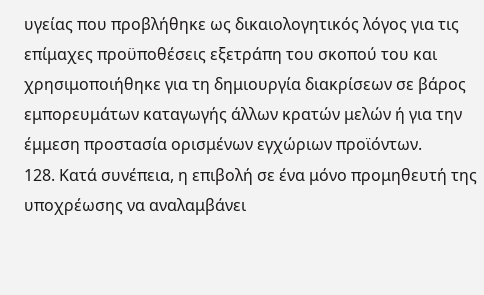υγείας που προβλήθηκε ως δικαιολογητικός λόγος για τις επίμαχες προϋποθέσεις εξετράπη του σκοπού του και χρησιμοποιήθηκε για τη δημιουργία διακρίσεων σε βάρος εμπορευμάτων καταγωγής άλλων κρατών μελών ή για την έμμεση προστασία ορισμένων εγχώριων προϊόντων.
128. Κατά συνέπεια, η επιβολή σε ένα μόνο προμηθευτή της υποχρέωσης να αναλαμβάνει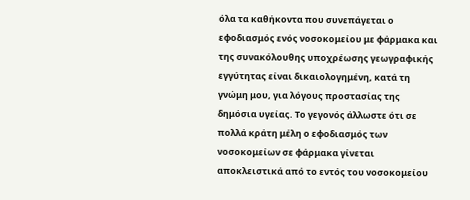όλα τα καθήκοντα που συνεπάγεται ο εφοδιασμός ενός νοσοκομείου με φάρμακα και της συνακόλουθης υποχρέωσης γεωγραφικής εγγύτητας είναι δικαιολογημένη, κατά τη γνώμη μου, για λόγους προστασίας της δημόσια υγείας. Το γεγονός άλλωστε ότι σε πολλά κράτη μέλη ο εφοδιασμός των νοσοκομείων σε φάρμακα γίνεται αποκλειστικά από το εντός του νοσοκομείου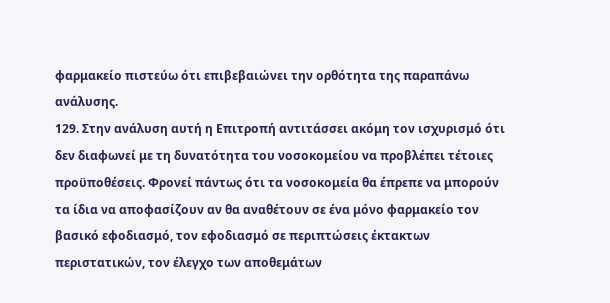φαρμακείο πιστεύω ότι επιβεβαιώνει την ορθότητα της παραπάνω ανάλυσης.
129. Στην ανάλυση αυτή η Επιτροπή αντιτάσσει ακόμη τον ισχυρισμό ότι δεν διαφωνεί με τη δυνατότητα του νοσοκομείου να προβλέπει τέτοιες προϋποθέσεις. Φρονεί πάντως ότι τα νοσοκομεία θα έπρεπε να μπορούν τα ίδια να αποφασίζουν αν θα αναθέτουν σε ένα μόνο φαρμακείο τον βασικό εφοδιασμό, τον εφοδιασμό σε περιπτώσεις έκτακτων περιστατικών, τον έλεγχο των αποθεμάτων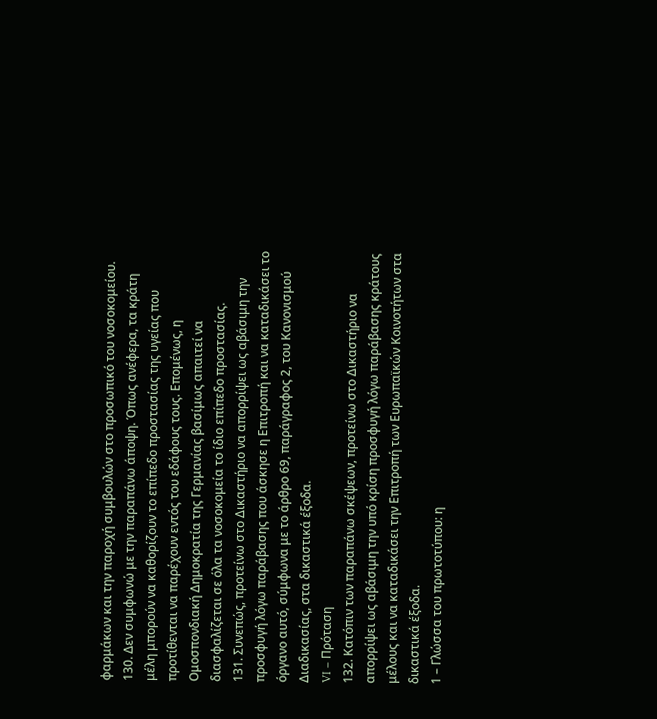φαρμάκων και την παροχή συμβουλών στο προσωπικό του νοσοκομείου.
130. Δεν συμφωνώ με την παραπάνω άποψη. Όπως ανέφερα, τα κράτη μέλη μπορούν να καθορίζουν το επίπεδο προστασίας της υγείας που προτίθενται να παρέχουν εντός του εδάφους τους. Επομένως, η Ομοσπονδιακή Δημοκρατία της Γερμανίας βασίμως απαιτεί να διασφαλίζεται σε όλα τα νοσοκομεία το ίδιο επίπεδο προστασίας.
131. Συνεπώς, προτείνω στο Δικαστήριο να απορρίψει ως αβάσιμη την προσφυγή λόγω παράβασης που άσκησε η Επιτροπή και να καταδικάσει το όργανο αυτό, σύμφωνα με το άρθρο 69, παράγραφος 2, του Κανονισμού Διαδικασίας, στα δικαστικά έξοδα.
VI – Πρόταση
132. Κατόπιν των παραπάνω σκέψεων, προτείνω στο Δικαστήριο να απορρίψει ως αβάσιμη την υπό κρίση προσφυγή λόγω παράβασης κράτους μέλους και να καταδικάσει την Επιτροπή των Ευρωπαϊκών Κοινοτήτων στα δικαστικά έξοδα.
1 – Γλώσσα του πρωτοτύπου: η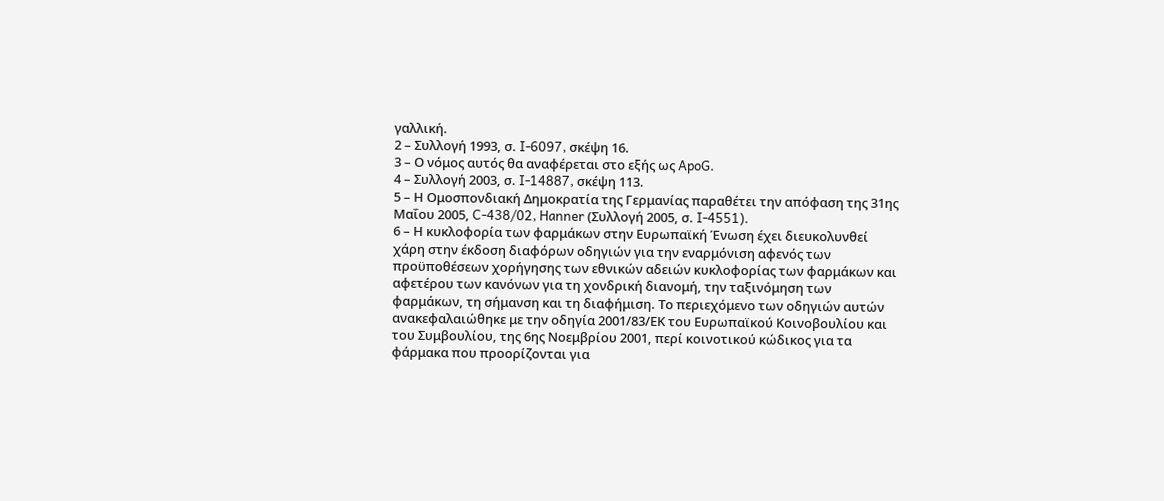γαλλική.
2 – Συλλογή 1993, σ. I‑6097, σκέψη 16.
3 – Ο νόμος αυτός θα αναφέρεται στο εξής ως ApoG.
4 – Συλλογή 2003, σ. I‑14887, σκέψη 113.
5 – Η Ομοσπονδιακή Δημοκρατία της Γερμανίας παραθέτει την απόφαση της 31ης Μαΐου 2005, C‑438/02, Hanner (Συλλογή 2005, σ. I‑4551).
6 – Η κυκλοφορία των φαρμάκων στην Ευρωπαϊκή Ένωση έχει διευκολυνθεί χάρη στην έκδοση διαφόρων οδηγιών για την εναρμόνιση αφενός των προϋποθέσεων χορήγησης των εθνικών αδειών κυκλοφορίας των φαρμάκων και αφετέρου των κανόνων για τη χονδρική διανομή, την ταξινόμηση των φαρμάκων, τη σήμανση και τη διαφήμιση. Το περιεχόμενο των οδηγιών αυτών ανακεφαλαιώθηκε με την οδηγία 2001/83/ΕΚ του Ευρωπαϊκού Κοινοβουλίου και του Συμβουλίου, της 6ης Νοεμβρίου 2001, περί κοινοτικού κώδικος για τα φάρμακα που προορίζονται για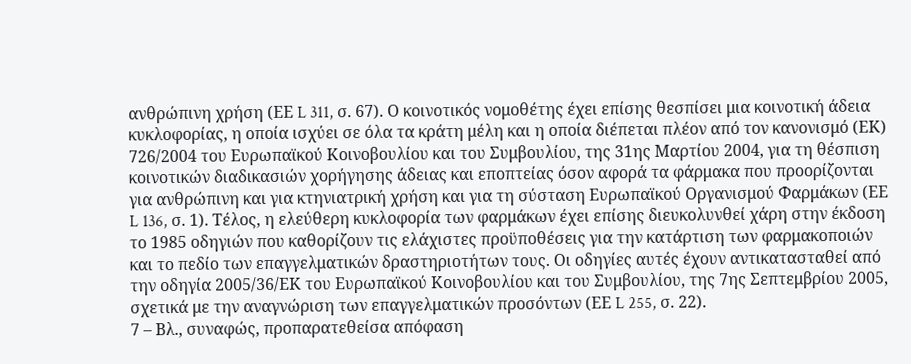ανθρώπινη χρήση (ΕΕ L 311, σ. 67). Ο κοινοτικός νομοθέτης έχει επίσης θεσπίσει μια κοινοτική άδεια κυκλοφορίας, η οποία ισχύει σε όλα τα κράτη μέλη και η οποία διέπεται πλέον από τον κανονισμό (ΕΚ) 726/2004 του Ευρωπαϊκού Κοινοβουλίου και του Συμβουλίου, της 31ης Μαρτίου 2004, για τη θέσπιση κοινοτικών διαδικασιών χορήγησης άδειας και εποπτείας όσον αφορά τα φάρμακα που προορίζονται για ανθρώπινη και για κτηνιατρική χρήση και για τη σύσταση Ευρωπαϊκού Οργανισμού Φαρμάκων (ΕΕ L 136, σ. 1). Τέλος, η ελεύθερη κυκλοφορία των φαρμάκων έχει επίσης διευκολυνθεί χάρη στην έκδοση το 1985 οδηγιών που καθορίζουν τις ελάχιστες προϋποθέσεις για την κατάρτιση των φαρμακοποιών και το πεδίο των επαγγελματικών δραστηριοτήτων τους. Οι οδηγίες αυτές έχουν αντικατασταθεί από την οδηγία 2005/36/ΕΚ του Ευρωπαϊκού Κοινοβουλίου και του Συμβουλίου, της 7ης Σεπτεμβρίου 2005, σχετικά με την αναγνώριση των επαγγελματικών προσόντων (ΕΕ L 255, σ. 22).
7 – Βλ., συναφώς, προπαρατεθείσα απόφαση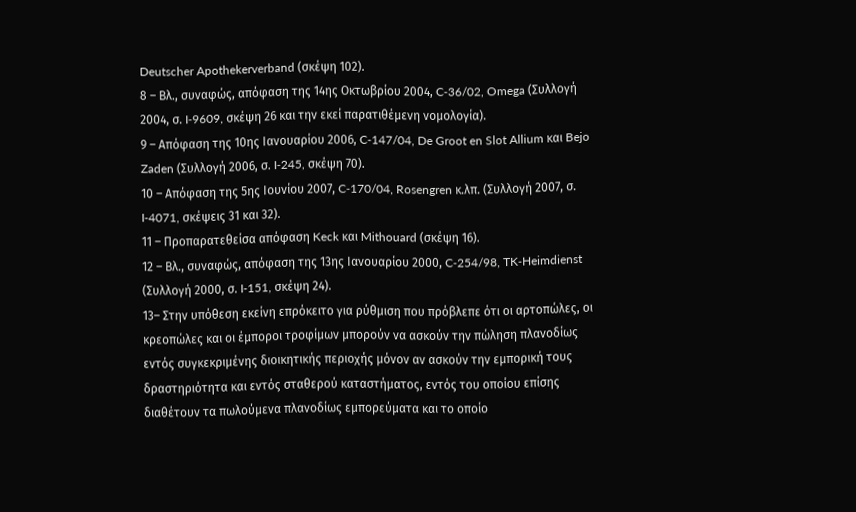Deutscher Apothekerverband (σκέψη 102).
8 – Βλ., συναφώς, απόφαση της 14ης Οκτωβρίου 2004, C‑36/02, Omega (Συλλογή 2004, σ. I‑9609, σκέψη 26 και την εκεί παρατιθέμενη νομολογία).
9 – Απόφαση της 10ης Ιανουαρίου 2006, C‑147/04, De Groot en Slot Allium και Bejo Zaden (Συλλογή 2006, σ. I‑245, σκέψη 70).
10 – Απόφαση της 5ης Ιουνίου 2007, C‑170/04, Rosengren κ.λπ. (Συλλογή 2007, σ. I‑4071, σκέψεις 31 και 32).
11 – Προπαρατεθείσα απόφαση Keck και Mithouard (σκέψη 16).
12 – Βλ., συναφώς, απόφαση της 13ης Ιανουαρίου 2000, C‑254/98, TK‑Heimdienst (Συλλογή 2000, σ. I‑151, σκέψη 24).
13– Στην υπόθεση εκείνη επρόκειτο για ρύθμιση που πρόβλεπε ότι οι αρτοπώλες, οι κρεοπώλες και οι έμποροι τροφίμων μπορούν να ασκούν την πώληση πλανοδίως εντός συγκεκριμένης διοικητικής περιοχής μόνον αν ασκούν την εμπορική τους δραστηριότητα και εντός σταθερού καταστήματος, εντός του οποίου επίσης διαθέτουν τα πωλούμενα πλανοδίως εμπορεύματα και το οποίο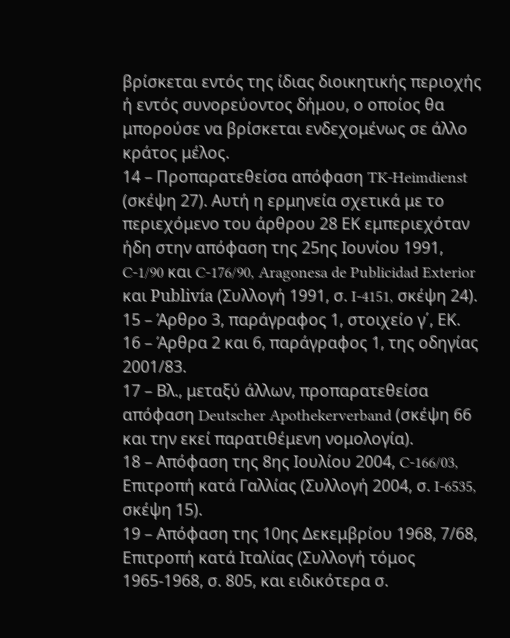βρίσκεται εντός της ίδιας διοικητικής περιοχής ή εντός συνορεύοντος δήμου, ο οποίος θα μπορούσε να βρίσκεται ενδεχομένως σε άλλο κράτος μέλος.
14 – Προπαρατεθείσα απόφαση TK‑Heimdienst (σκέψη 27). Αυτή η ερμηνεία σχετικά με το περιεχόμενο του άρθρου 28 ΕΚ εμπεριεχόταν ήδη στην απόφαση της 25ης Ιουνίου 1991, C-1/90 και C-176/90, Aragonesa de Publicidad Exterior και Publivía (Συλλογή 1991, σ. I‑4151, σκέψη 24).
15 – Άρθρο 3, παράγραφος 1, στοιχείο γ΄, ΕΚ.
16 – Άρθρα 2 και 6, παράγραφος 1, της οδηγίας 2001/83.
17 – Βλ., μεταξύ άλλων, προπαρατεθείσα απόφαση Deutscher Apothekerverband (σκέψη 66 και την εκεί παρατιθέμενη νομολογία).
18 – Απόφαση της 8ης Ιουλίου 2004, C‑166/03, Επιτροπή κατά Γαλλίας (Συλλογή 2004, σ. I‑6535, σκέψη 15).
19 – Απόφαση της 10ης Δεκεμβρίου 1968, 7/68, Επιτροπή κατά Ιταλίας (Συλλογή τόμος 1965-1968, σ. 805, και ειδικότερα σ.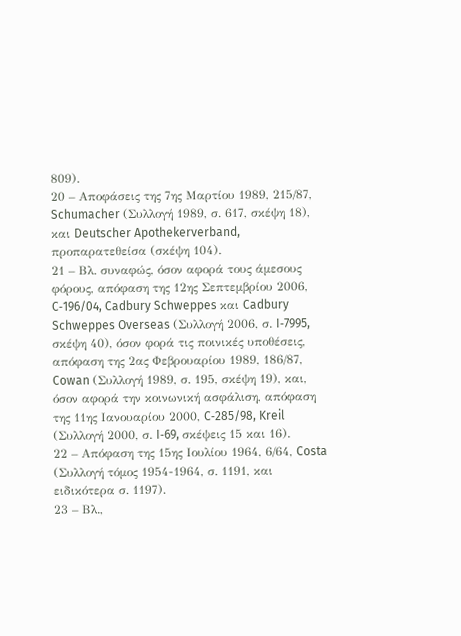809).
20 – Αποφάσεις της 7ης Μαρτίου 1989, 215/87, Schumacher (Συλλογή 1989, σ. 617, σκέψη 18), και Deutscher Apothekerverband, προπαρατεθείσα (σκέψη 104).
21 – Βλ. συναφώς, όσον αφορά τους άμεσους φόρους, απόφαση της 12ης Σεπτεμβρίου 2006, C‑196/04, Cadbury Schweppes και Cadbury Schweppes Overseas (Συλλογή 2006, σ. I‑7995, σκέψη 40), όσον φορά τις ποινικές υποθέσεις, απόφαση της 2ας Φεβρουαρίου 1989, 186/87, Cowan (Συλλογή 1989, σ. 195, σκέψη 19), και, όσον αφορά την κοινωνική ασφάλιση, απόφαση της 11ης Ιανουαρίου 2000, C‑285/98, Kreil (Συλλογή 2000, σ. I‑69, σκέψεις 15 και 16).
22 – Απόφαση της 15ης Ιουλίου 1964, 6/64, Costa (Συλλογή τόμος 1954-1964, σ. 1191, και ειδικότερα σ. 1197).
23 – Βλ.,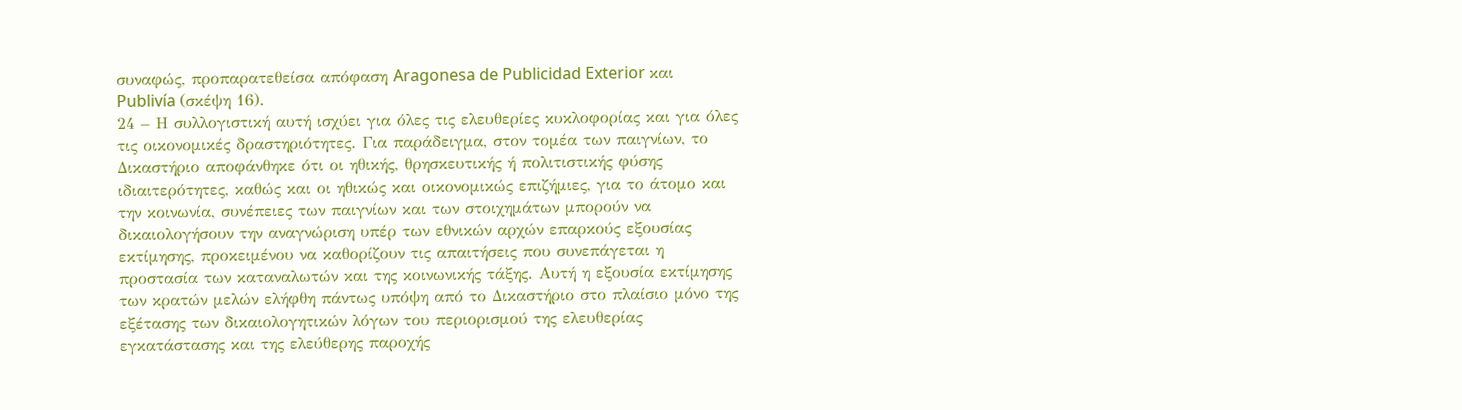συναφώς, προπαρατεθείσα απόφαση Aragonesa de Publicidad Exterior και Publivía (σκέψη 16).
24 – Η συλλογιστική αυτή ισχύει για όλες τις ελευθερίες κυκλοφορίας και για όλες τις οικονομικές δραστηριότητες. Για παράδειγμα, στον τομέα των παιγνίων, το Δικαστήριο αποφάνθηκε ότι οι ηθικής, θρησκευτικής ή πολιτιστικής φύσης ιδιαιτερότητες, καθώς και οι ηθικώς και οικονομικώς επιζήμιες, για το άτομο και την κοινωνία, συνέπειες των παιγνίων και των στοιχημάτων μπορούν να δικαιολογήσουν την αναγνώριση υπέρ των εθνικών αρχών επαρκούς εξουσίας εκτίμησης, προκειμένου να καθορίζουν τις απαιτήσεις που συνεπάγεται η προστασία των καταναλωτών και της κοινωνικής τάξης. Αυτή η εξουσία εκτίμησης των κρατών μελών ελήφθη πάντως υπόψη από το Δικαστήριο στο πλαίσιο μόνο της εξέτασης των δικαιολογητικών λόγων του περιορισμού της ελευθερίας εγκατάστασης και της ελεύθερης παροχής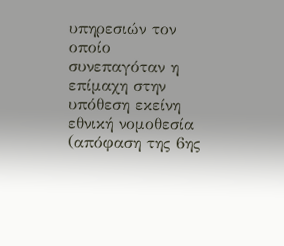υπηρεσιών τον οποίο συνεπαγόταν η επίμαχη στην υπόθεση εκείνη εθνική νομοθεσία (απόφαση της 6ης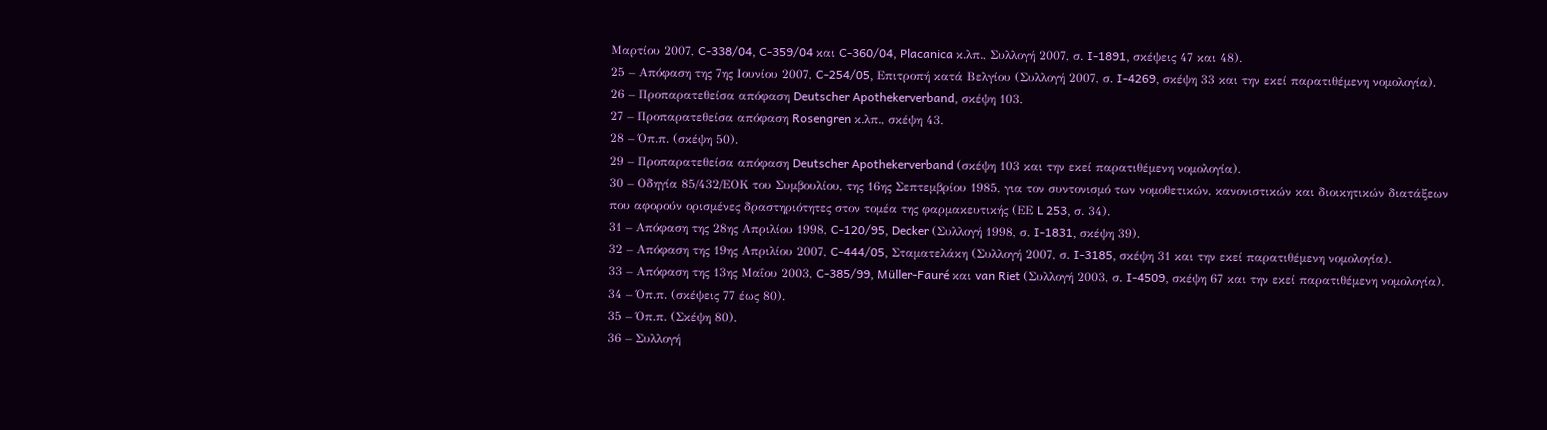Μαρτίου 2007, C‑338/04, C‑359/04 και C‑360/04, Placanica κ.λπ., Συλλογή 2007, σ. I‑1891, σκέψεις 47 και 48).
25 – Απόφαση της 7ης Ιουνίου 2007, C‑254/05, Επιτροπή κατά Βελγίου (Συλλογή 2007, σ. I‑4269, σκέψη 33 και την εκεί παρατιθέμενη νομολογία).
26 – Προπαρατεθείσα απόφαση Deutscher Apothekerverband, σκέψη 103.
27 – Προπαρατεθείσα απόφαση Rosengren κ.λπ., σκέψη 43.
28 – Όπ.π. (σκέψη 50).
29 – Προπαρατεθείσα απόφαση Deutscher Apothekerverband (σκέψη 103 και την εκεί παρατιθέμενη νομολογία).
30 – Οδηγία 85/432/ΕΟΚ του Συμβουλίου, της 16ης Σεπτεμβρίου 1985, για τον συντονισμό των νομοθετικών, κανονιστικών και διοικητικών διατάξεων που αφορούν ορισμένες δραστηριότητες στον τομέα της φαρμακευτικής (ΕΕ L 253, σ. 34).
31 – Απόφαση της 28ης Απριλίου 1998, C‑120/95, Decker (Συλλογή 1998, σ. I‑1831, σκέψη 39).
32 – Απόφαση της 19ης Απριλίου 2007, C‑444/05, Σταματελάκη (Συλλογή 2007, σ. I‑3185, σκέψη 31 και την εκεί παρατιθέμενη νομολογία).
33 – Απόφαση της 13ης Μαΐου 2003, C‑385/99, Müller-Fauré και van Riet (Συλλογή 2003, σ. I‑4509, σκέψη 67 και την εκεί παρατιθέμενη νομολογία).
34 – Όπ.π. (σκέψεις 77 έως 80).
35 – Όπ.π. (Σκέψη 80).
36 – Συλλογή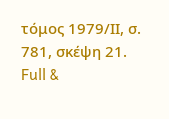τόμος 1979/ΙΙ, σ. 781, σκέψη 21.
Full &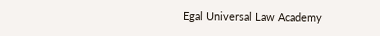Egal Universal Law Academy